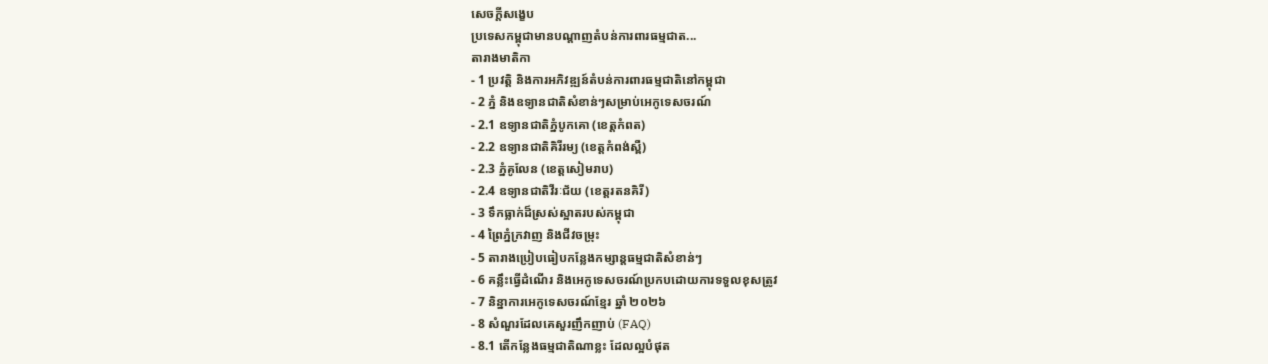សេចក្តីសង្ខេប
ប្រទេសកម្ពុជាមានបណ្តាញតំបន់ការពារធម្មជាត...
តារាងមាតិកា
- 1 ប្រវត្តិ និងការអភិវឌ្ឍន៍តំបន់ការពារធម្មជាតិនៅកម្ពុជា
- 2 ភ្នំ និងឧទ្យានជាតិសំខាន់ៗសម្រាប់អេកូទេសចរណ៍
- 2.1 ឧទ្យានជាតិភ្នំបូកគោ (ខេត្តកំពត)
- 2.2 ឧទ្យានជាតិគិរីរម្យ (ខេត្តកំពង់ស្ពឺ)
- 2.3 ភ្នំគូលែន (ខេត្តសៀមរាប)
- 2.4 ឧទ្យានជាតិវីរៈជ័យ (ខេត្តរតនគិរី)
- 3 ទឹកធ្លាក់ដ៏ស្រស់ស្អាតរបស់កម្ពុជា
- 4 ព្រៃភ្នំក្រវាញ និងជីវចម្រុះ
- 5 តារាងប្រៀបធៀបកន្លែងកម្សាន្តធម្មជាតិសំខាន់ៗ
- 6 គន្លឹះធ្វើដំណើរ និងអេកូទេសចរណ៍ប្រកបដោយការទទួលខុសត្រូវ
- 7 និន្នាការអេកូទេសចរណ៍ខ្មែរ ឆ្នាំ ២០២៦
- 8 សំណួរដែលគេសួរញឹកញាប់ (FAQ)
- 8.1 តើកន្លែងធម្មជាតិណាខ្លះ ដែលល្អបំផុត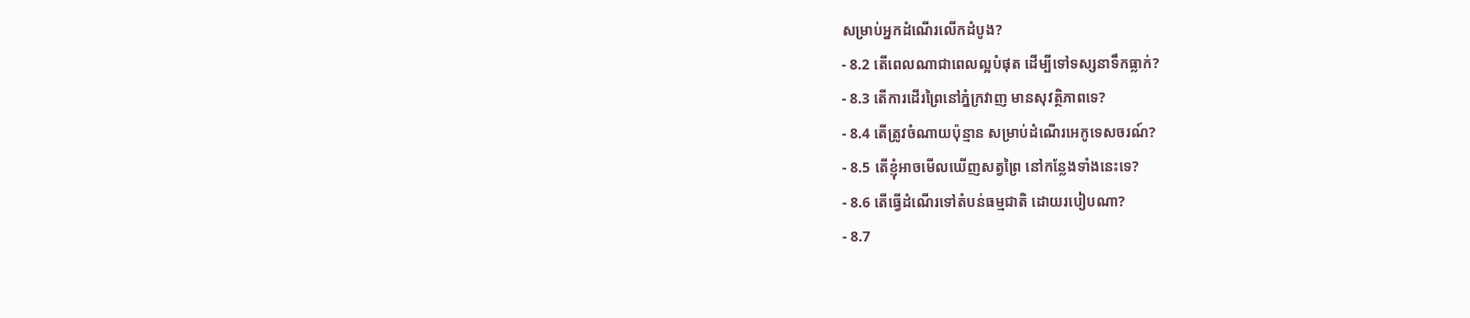សម្រាប់អ្នកដំណើរលើកដំបូង?
- 8.2 តើពេលណាជាពេលល្អបំផុត ដើម្បីទៅទស្សនាទឹកធ្លាក់?
- 8.3 តើការដើរព្រៃនៅភ្នំក្រវាញ មានសុវត្ថិភាពទេ?
- 8.4 តើត្រូវចំណាយប៉ុន្មាន សម្រាប់ដំណើរអេកូទេសចរណ៍?
- 8.5 តើខ្ញុំអាចមើលឃើញសត្វព្រៃ នៅកន្លែងទាំងនេះទេ?
- 8.6 តើធ្វើដំណើរទៅតំបន់ធម្មជាតិ ដោយរបៀបណា?
- 8.7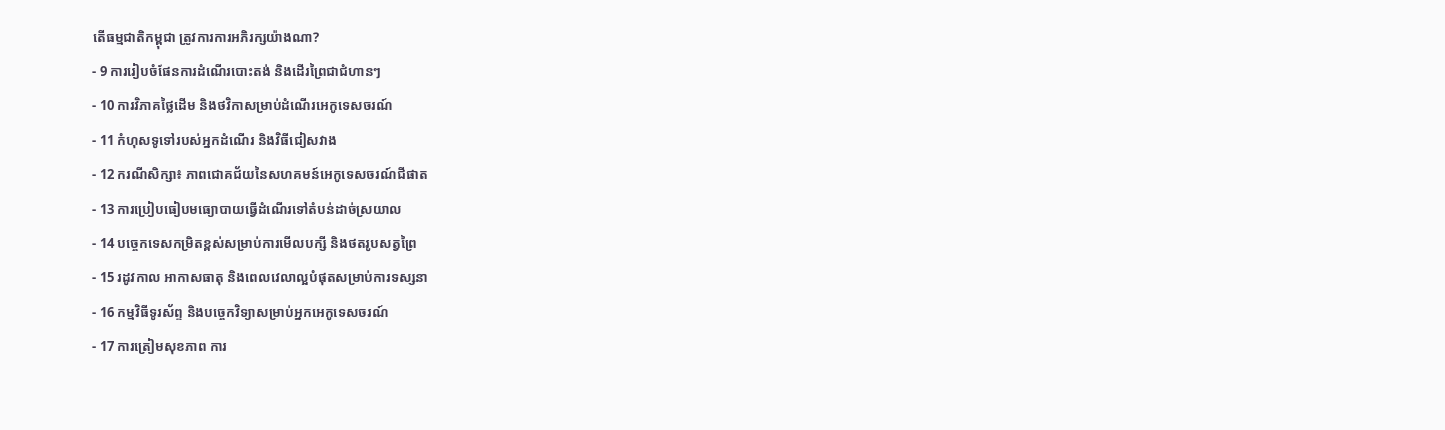តើធម្មជាតិកម្ពុជា ត្រូវការការអភិរក្សយ៉ាងណា?
- 9 ការរៀបចំផែនការដំណើរបោះតង់ និងដើរព្រៃជាជំហានៗ
- 10 ការវិភាគថ្លៃដើម និងថវិកាសម្រាប់ដំណើរអេកូទេសចរណ៍
- 11 កំហុសទូទៅរបស់អ្នកដំណើរ និងវិធីជៀសវាង
- 12 ករណីសិក្សា៖ ភាពជោគជ័យនៃសហគមន៍អេកូទេសចរណ៍ជីផាត
- 13 ការប្រៀបធៀបមធ្យោបាយធ្វើដំណើរទៅតំបន់ដាច់ស្រយាល
- 14 បច្ចេកទេសកម្រិតខ្ពស់សម្រាប់ការមើលបក្សី និងថតរូបសត្វព្រៃ
- 15 រដូវកាល អាកាសធាតុ និងពេលវេលាល្អបំផុតសម្រាប់ការទស្សនា
- 16 កម្មវិធីទូរស័ព្ទ និងបច្ចេកវិទ្យាសម្រាប់អ្នកអេកូទេសចរណ៍
- 17 ការត្រៀមសុខភាព ការ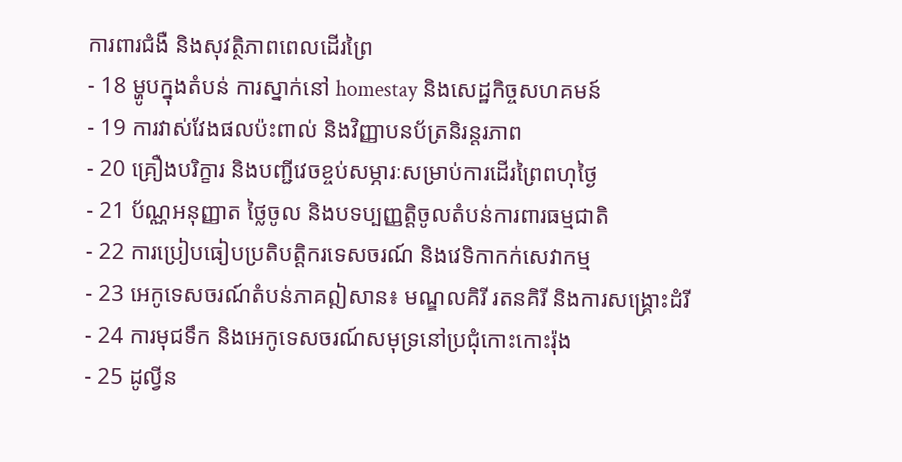ការពារជំងឺ និងសុវត្ថិភាពពេលដើរព្រៃ
- 18 ម្ហូបក្នុងតំបន់ ការស្នាក់នៅ homestay និងសេដ្ឋកិច្ចសហគមន៍
- 19 ការវាស់វែងផលប៉ះពាល់ និងវិញ្ញាបនប័ត្រនិរន្តរភាព
- 20 គ្រឿងបរិក្ខារ និងបញ្ជីវេចខ្ចប់សម្ភារៈសម្រាប់ការដើរព្រៃពហុថ្ងៃ
- 21 ប័ណ្ណអនុញ្ញាត ថ្លៃចូល និងបទប្បញ្ញត្តិចូលតំបន់ការពារធម្មជាតិ
- 22 ការប្រៀបធៀបប្រតិបត្តិករទេសចរណ៍ និងវេទិកាកក់សេវាកម្ម
- 23 អេកូទេសចរណ៍តំបន់ភាគឦសាន៖ មណ្ឌលគិរី រតនគិរី និងការសង្គ្រោះដំរី
- 24 ការមុជទឹក និងអេកូទេសចរណ៍សមុទ្រនៅប្រជុំកោះកោះរ៉ុង
- 25 ដូល្វីន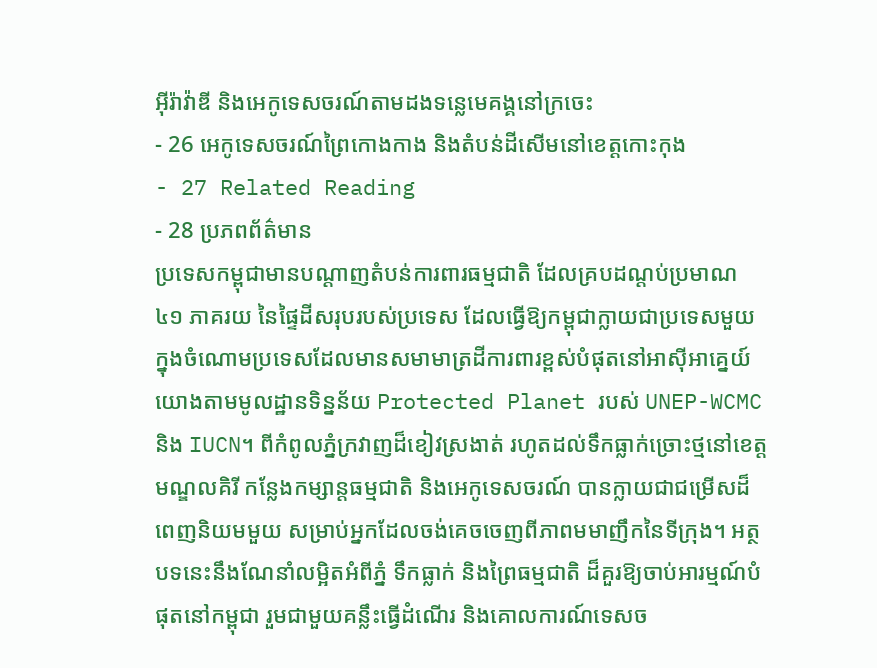អ៊ីរ៉ាវ៉ាឌី និងអេកូទេសចរណ៍តាមដងទន្លេមេគង្គនៅក្រចេះ
- 26 អេកូទេសចរណ៍ព្រៃកោងកាង និងតំបន់ដីសើមនៅខេត្តកោះកុង
- 27 Related Reading
- 28 ប្រភពព័ត៌មាន
ប្រទេសកម្ពុជាមានបណ្តាញតំបន់ការពារធម្មជាតិ ដែលគ្របដណ្តប់ប្រមាណ ៤១ ភាគរយ នៃផ្ទៃដីសរុបរបស់ប្រទេស ដែលធ្វើឱ្យកម្ពុជាក្លាយជាប្រទេសមួយក្នុងចំណោមប្រទេសដែលមានសមាមាត្រដីការពារខ្ពស់បំផុតនៅអាស៊ីអាគ្នេយ៍ យោងតាមមូលដ្ឋានទិន្នន័យ Protected Planet របស់ UNEP-WCMC និង IUCN។ ពីកំពូលភ្នំក្រវាញដ៏ខៀវស្រងាត់ រហូតដល់ទឹកធ្លាក់ច្រោះថ្មនៅខេត្តមណ្ឌលគិរី កន្លែងកម្សាន្តធម្មជាតិ និងអេកូទេសចរណ៍ បានក្លាយជាជម្រើសដ៏ពេញនិយមមួយ សម្រាប់អ្នកដែលចង់គេចចេញពីភាពមមាញឹកនៃទីក្រុង។ អត្ថបទនេះនឹងណែនាំលម្អិតអំពីភ្នំ ទឹកធ្លាក់ និងព្រៃធម្មជាតិ ដ៏គួរឱ្យចាប់អារម្មណ៍បំផុតនៅកម្ពុជា រួមជាមួយគន្លឹះធ្វើដំណើរ និងគោលការណ៍ទេសច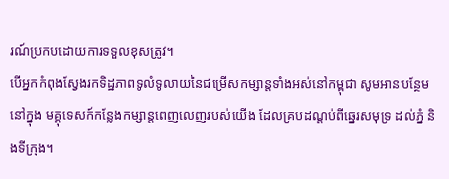រណ៍ប្រកបដោយការទទួលខុសត្រូវ។
បើអ្នកកំពុងស្វែងរកទិដ្ឋភាពទូលំទូលាយនៃជម្រើសកម្សាន្តទាំងអស់នៅកម្ពុជា សូមអានបន្ថែមនៅក្នុង មគ្គុទេសក៍កន្លែងកម្សាន្តពេញលេញរបស់យើង ដែលគ្របដណ្តប់ពីឆ្នេរសមុទ្រ ដល់ភ្នំ និងទីក្រុង។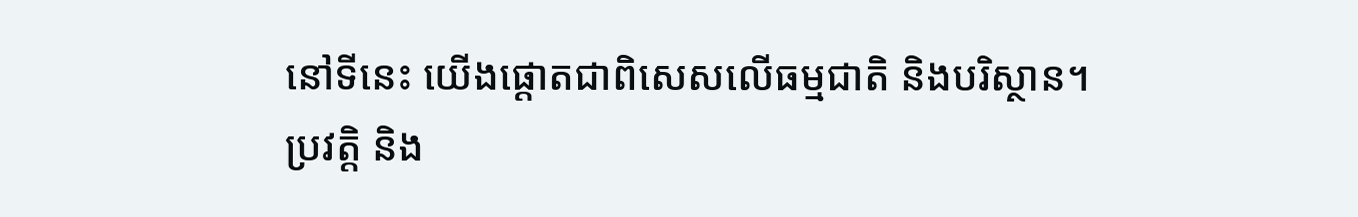នៅទីនេះ យើងផ្ដោតជាពិសេសលើធម្មជាតិ និងបរិស្ថាន។
ប្រវត្តិ និង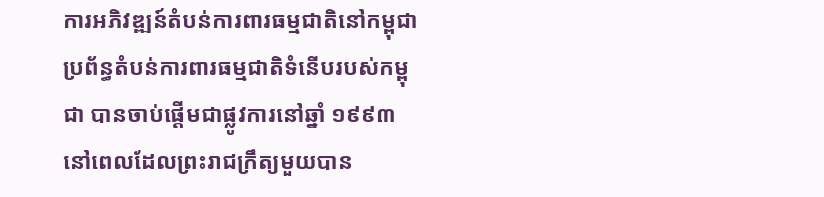ការអភិវឌ្ឍន៍តំបន់ការពារធម្មជាតិនៅកម្ពុជា
ប្រព័ន្ធតំបន់ការពារធម្មជាតិទំនើបរបស់កម្ពុជា បានចាប់ផ្ដើមជាផ្លូវការនៅឆ្នាំ ១៩៩៣ នៅពេលដែលព្រះរាជក្រឹត្យមួយបាន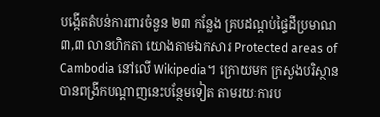បង្កើតតំបន់ការពារចំនួន ២៣ កន្លែង គ្របដណ្តប់ផ្ទៃដីប្រមាណ ៣,៣ លានហិកតា យោងតាមឯកសារ Protected areas of Cambodia នៅលើ Wikipedia។ ក្រោយមក ក្រសួងបរិស្ថានបានពង្រីកបណ្តាញនេះបន្ថែមទៀត តាមរយៈការប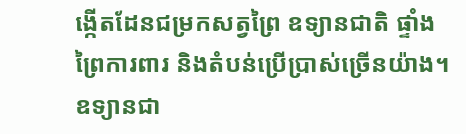ង្កើតដែនជម្រកសត្វព្រៃ ឧទ្យានជាតិ ផ្ទាំងព្រៃការពារ និងតំបន់ប្រើប្រាស់ច្រើនយ៉ាង។
ឧទ្យានជា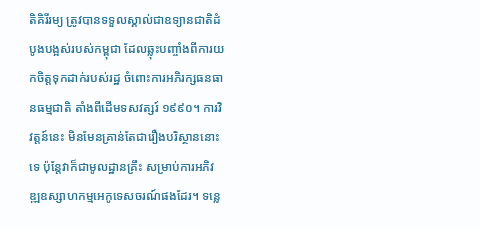តិគិរីរម្យ ត្រូវបានទទួលស្គាល់ជាឧទ្យានជាតិដំបូងបង្អស់របស់កម្ពុជា ដែលឆ្លុះបញ្ចាំងពីការយកចិត្តទុកដាក់របស់រដ្ឋ ចំពោះការអភិរក្សធនធានធម្មជាតិ តាំងពីដើមទសវត្សរ៍ ១៩៩០។ ការវិវត្តន៍នេះ មិនមែនគ្រាន់តែជារឿងបរិស្ថាននោះទេ ប៉ុន្តែវាក៏ជាមូលដ្ឋានគ្រឹះ សម្រាប់ការអភិវឌ្ឍឧស្សាហកម្មអេកូទេសចរណ៍ផងដែរ។ ទន្លេ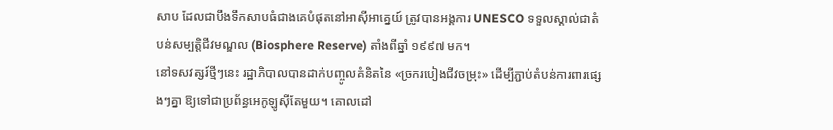សាប ដែលជាបឹងទឹកសាបធំជាងគេបំផុតនៅអាស៊ីអាគ្នេយ៍ ត្រូវបានអង្គការ UNESCO ទទួលស្គាល់ជាតំបន់សម្បត្តិជីវមណ្ឌល (Biosphere Reserve) តាំងពីឆ្នាំ ១៩៩៧ មក។
នៅទសវត្សរ៍ថ្មីៗនេះ រដ្ឋាភិបាលបានដាក់បញ្ចូលគំនិតនៃ «ច្រករបៀងជីវចម្រុះ» ដើម្បីភ្ជាប់តំបន់ការពារផ្សេងៗគ្នា ឱ្យទៅជាប្រព័ន្ធអេកូឡូស៊ីតែមួយ។ គោលដៅ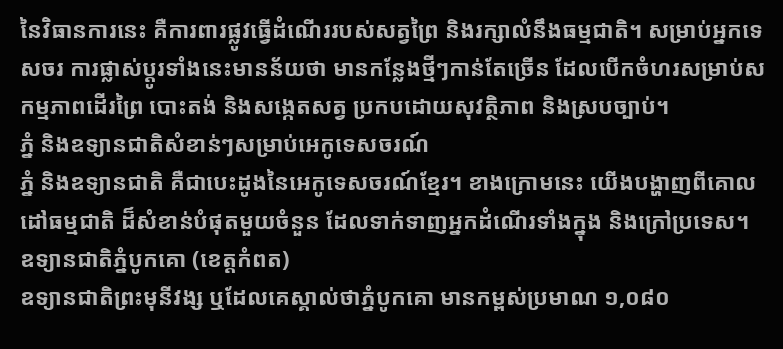នៃវិធានការនេះ គឺការពារផ្លូវធ្វើដំណើររបស់សត្វព្រៃ និងរក្សាលំនឹងធម្មជាតិ។ សម្រាប់អ្នកទេសចរ ការផ្លាស់ប្ដូរទាំងនេះមានន័យថា មានកន្លែងថ្មីៗកាន់តែច្រើន ដែលបើកចំហរសម្រាប់សកម្មភាពដើរព្រៃ បោះតង់ និងសង្កេតសត្វ ប្រកបដោយសុវត្ថិភាព និងស្របច្បាប់។
ភ្នំ និងឧទ្យានជាតិសំខាន់ៗសម្រាប់អេកូទេសចរណ៍
ភ្នំ និងឧទ្យានជាតិ គឺជាបេះដូងនៃអេកូទេសចរណ៍ខ្មែរ។ ខាងក្រោមនេះ យើងបង្ហាញពីគោលដៅធម្មជាតិ ដ៏សំខាន់បំផុតមួយចំនួន ដែលទាក់ទាញអ្នកដំណើរទាំងក្នុង និងក្រៅប្រទេស។
ឧទ្យានជាតិភ្នំបូកគោ (ខេត្តកំពត)
ឧទ្យានជាតិព្រះមុនីវង្ស ឬដែលគេស្គាល់ថាភ្នំបូកគោ មានកម្ពស់ប្រមាណ ១,០៨០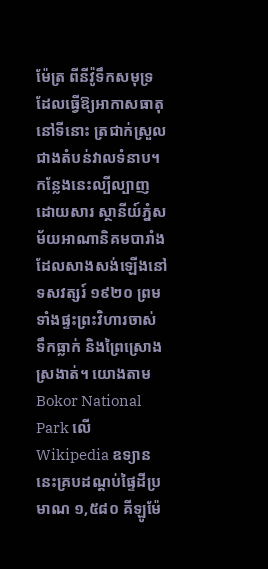ម៉ែត្រ ពីនីវ៉ូទឹកសមុទ្រ ដែលធ្វើឱ្យអាកាសធាតុនៅទីនោះ ត្រជាក់ស្រួលជាងតំបន់វាលទំនាប។ កន្លែងនេះល្បីល្បាញដោយសារ ស្ថានីយ៍ភ្នំសម័យអាណានិគមបារាំង ដែលសាងសង់ឡើងនៅទសវត្សរ៍ ១៩២០ ព្រមទាំងផ្ទះព្រះវិហារចាស់ ទឹកធ្លាក់ និងព្រៃស្រោងស្រងាត់។ យោងតាម Bokor National Park លើ Wikipedia ឧទ្យាននេះគ្របដណ្តប់ផ្ទៃដីប្រមាណ ១,៥៨០ គីឡូម៉ែ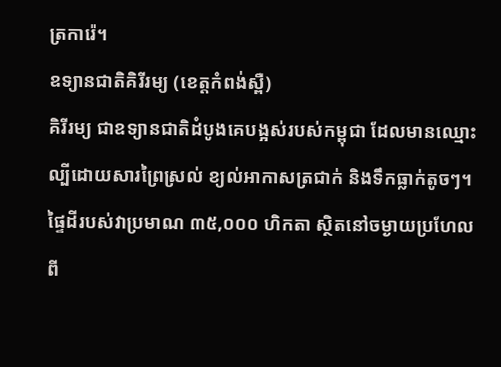ត្រការ៉េ។
ឧទ្យានជាតិគិរីរម្យ (ខេត្តកំពង់ស្ពឺ)
គិរីរម្យ ជាឧទ្យានជាតិដំបូងគេបង្អស់របស់កម្ពុជា ដែលមានឈ្មោះល្បីដោយសារព្រៃស្រល់ ខ្យល់អាកាសត្រជាក់ និងទឹកធ្លាក់តូចៗ។ ផ្ទៃដីរបស់វាប្រមាណ ៣៥,០០០ ហិកតា ស្ថិតនៅចម្ងាយប្រហែលពី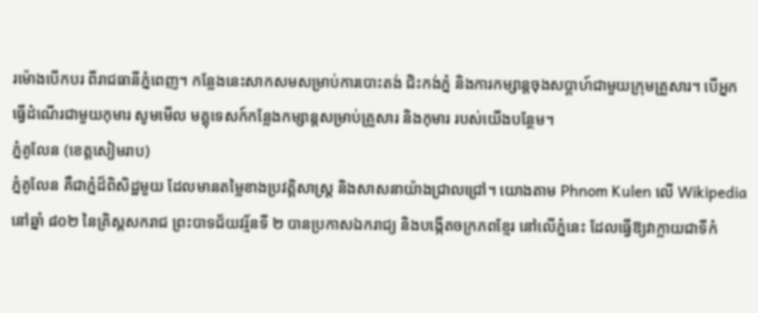រម៉ោងបើកបរ ពីរាជធានីភ្នំពេញ។ កន្លែងនេះសាកសមសម្រាប់ការបោះតង់ ជិះកង់ភ្នំ និងការកម្សាន្តចុងសប្ដាហ៍ជាមួយក្រុមគ្រួសារ។ បើអ្នកធ្វើដំណើរជាមួយកុមារ សូមមើល មគ្គុទេសក៍កន្លែងកម្សាន្តសម្រាប់គ្រួសារ និងកុមារ របស់យើងបន្ថែម។
ភ្នំគូលែន (ខេត្តសៀមរាប)
ភ្នំគូលែន គឺជាភ្នំដ៏ពិសិដ្ឋមួយ ដែលមានតម្លៃខាងប្រវត្តិសាស្ត្រ និងសាសនាយ៉ាងជ្រាលជ្រៅ។ យោងតាម Phnom Kulen លើ Wikipedia នៅឆ្នាំ ៨០២ នៃគ្រិស្តសករាជ ព្រះបាទជ័យវរ្ម័នទី ២ បានប្រកាសឯករាជ្យ និងបង្កើតចក្រភពខ្មែរ នៅលើភ្នំនេះ ដែលធ្វើឱ្យវាក្លាយជាទីកំ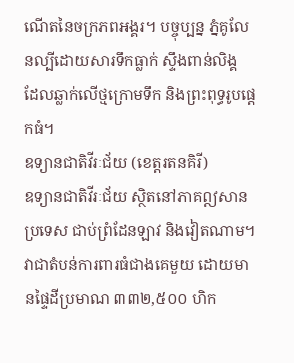ណើតនៃចក្រភពអង្គរ។ បច្ចុប្បន្ន ភ្នំគូលែនល្បីដោយសារទឹកធ្លាក់ ស្ទឹងពាន់លិង្គ ដែលឆ្លាក់លើថ្មក្រោមទឹក និងព្រះពុទ្ធរូបផ្ដេកធំ។
ឧទ្យានជាតិវីរៈជ័យ (ខេត្តរតនគិរី)
ឧទ្យានជាតិវីរៈជ័យ ស្ថិតនៅភាគឦសានប្រទេស ជាប់ព្រំដែនឡាវ និងវៀតណាម។ វាជាតំបន់ការពារធំជាងគេមួយ ដោយមានផ្ទៃដីប្រមាណ ៣៣២,៥០០ ហិក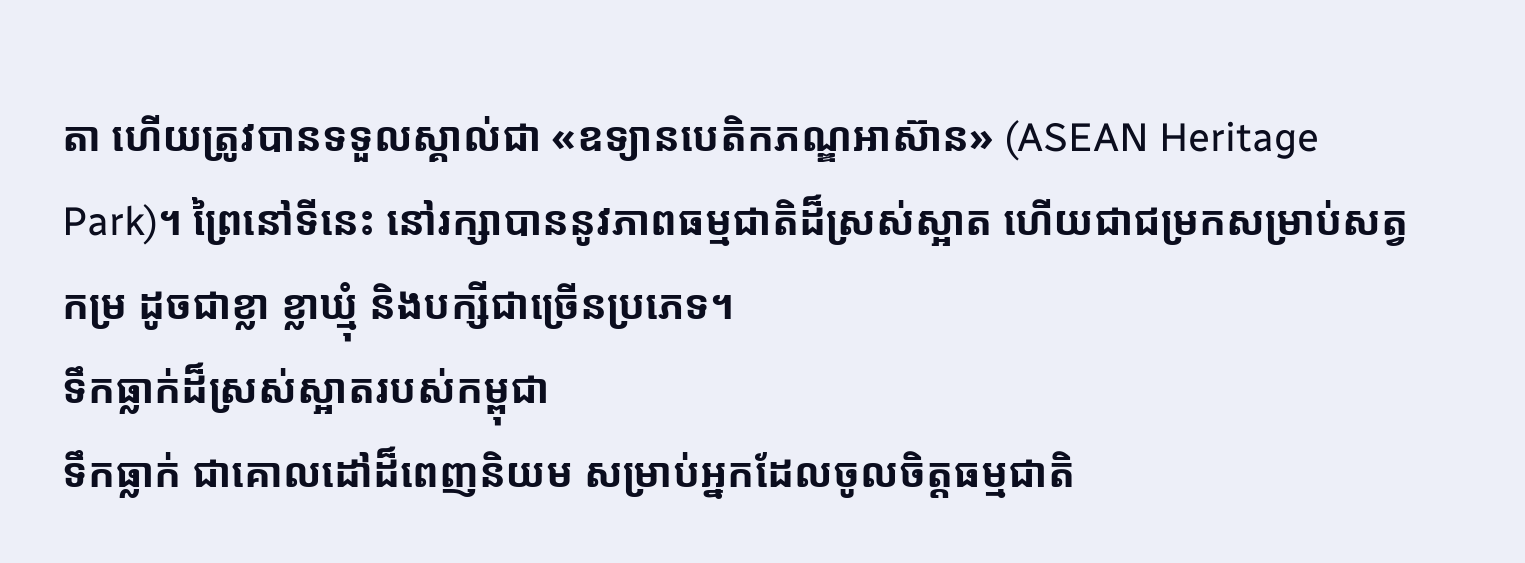តា ហើយត្រូវបានទទួលស្គាល់ជា «ឧទ្យានបេតិកភណ្ឌអាស៊ាន» (ASEAN Heritage Park)។ ព្រៃនៅទីនេះ នៅរក្សាបាននូវភាពធម្មជាតិដ៏ស្រស់ស្អាត ហើយជាជម្រកសម្រាប់សត្វកម្រ ដូចជាខ្លា ខ្លាឃ្មុំ និងបក្សីជាច្រើនប្រភេទ។
ទឹកធ្លាក់ដ៏ស្រស់ស្អាតរបស់កម្ពុជា
ទឹកធ្លាក់ ជាគោលដៅដ៏ពេញនិយម សម្រាប់អ្នកដែលចូលចិត្តធម្មជាតិ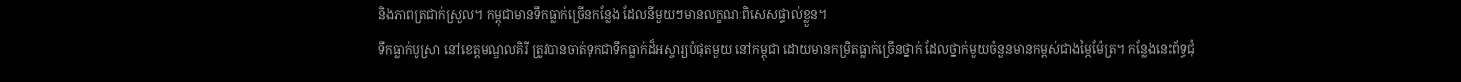និងភាពត្រជាក់ស្រួល។ កម្ពុជាមានទឹកធ្លាក់ច្រើនកន្លែង ដែលនីមួយៗមានលក្ខណៈពិសេសផ្ទាល់ខ្លួន។
ទឹកធ្លាក់បូស្រា នៅខេត្តមណ្ឌលគិរី ត្រូវបានចាត់ទុកជាទឹកធ្លាក់ដ៏អស្ចារ្យបំផុតមួយ នៅកម្ពុជា ដោយមានកម្រិតធ្លាក់ច្រើនថ្នាក់ ដែលថ្នាក់មួយចំនួនមានកម្ពស់ជាងម្ភៃម៉ែត្រ។ កន្លែងនេះព័ទ្ធជុំ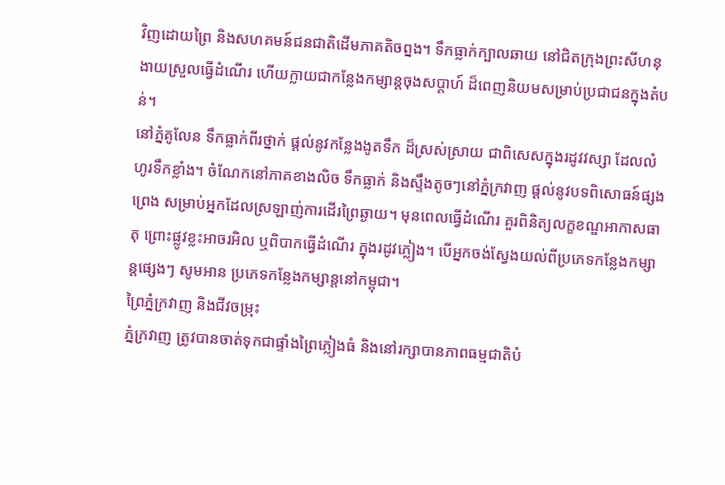វិញដោយព្រៃ និងសហគមន៍ជនជាតិដើមភាគតិចព្នង។ ទឹកធ្លាក់ក្បាលឆាយ នៅជិតក្រុងព្រះសីហនុ ងាយស្រួលធ្វើដំណើរ ហើយក្លាយជាកន្លែងកម្សាន្តចុងសប្ដាហ៍ ដ៏ពេញនិយមសម្រាប់ប្រជាជនក្នុងតំបន់។
នៅភ្នំគូលែន ទឹកធ្លាក់ពីរថ្នាក់ ផ្ដល់នូវកន្លែងងូតទឹក ដ៏ស្រស់ស្រាយ ជាពិសេសក្នុងរដូវវស្សា ដែលលំហូរទឹកខ្លាំង។ ចំណែកនៅភាគខាងលិច ទឹកធ្លាក់ និងស្ទឹងតូចៗនៅភ្នំក្រវាញ ផ្ដល់នូវបទពិសោធន៍ផ្សងព្រេង សម្រាប់អ្នកដែលស្រឡាញ់ការដើរព្រៃឆ្ងាយ។ មុនពេលធ្វើដំណើរ គួរពិនិត្យលក្ខខណ្ឌអាកាសធាតុ ព្រោះផ្លូវខ្លះអាចរអិល ឬពិបាកធ្វើដំណើរ ក្នុងរដូវភ្លៀង។ បើអ្នកចង់ស្វែងយល់ពីប្រភេទកន្លែងកម្សាន្តផ្សេងៗ សូមអាន ប្រភេទកន្លែងកម្សាន្តនៅកម្ពុជា។
ព្រៃភ្នំក្រវាញ និងជីវចម្រុះ
ភ្នំក្រវាញ ត្រូវបានចាត់ទុកជាផ្ទាំងព្រៃភ្លៀងធំ និងនៅរក្សាបានភាពធម្មជាតិបំ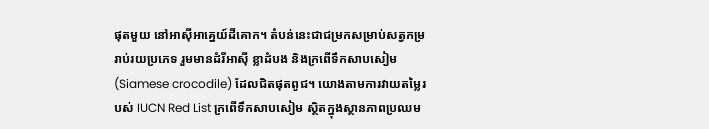ផុតមួយ នៅអាស៊ីអាគ្នេយ៍ដីគោក។ តំបន់នេះជាជម្រកសម្រាប់សត្វកម្ររាប់រយប្រភេទ រួមមានដំរីអាស៊ី ខ្លាដំបង និងក្រពើទឹកសាបសៀម (Siamese crocodile) ដែលជិតផុតពូជ។ យោងតាមការវាយតម្លៃរបស់ IUCN Red List ក្រពើទឹកសាបសៀម ស្ថិតក្នុងស្ថានភាពប្រឈម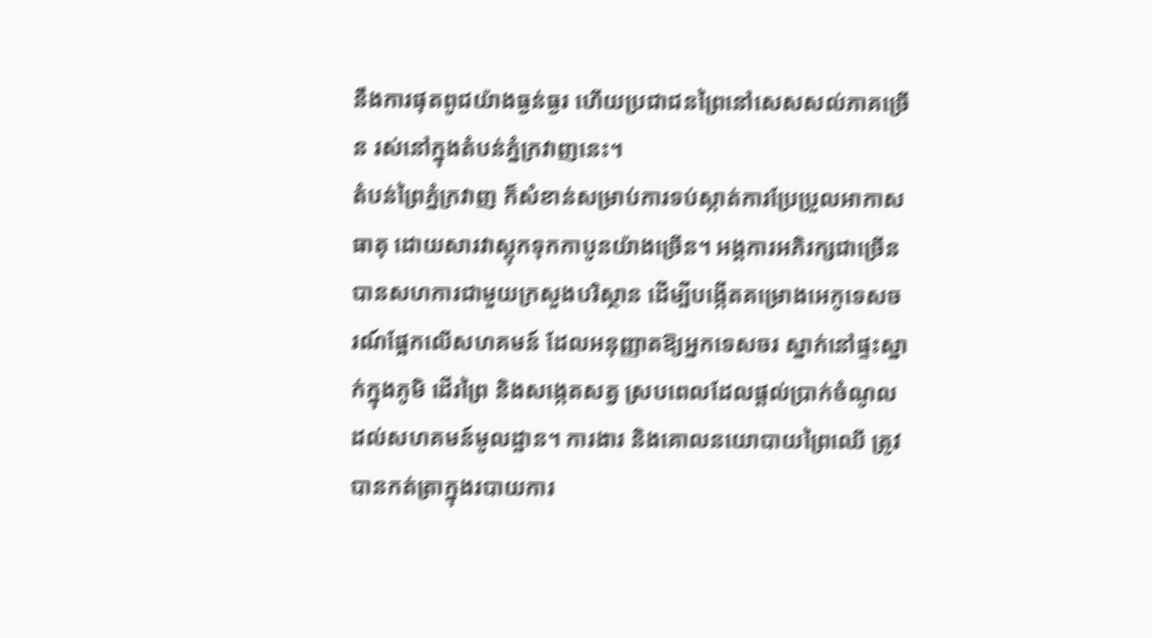នឹងការផុតពូជយ៉ាងធ្ងន់ធ្ងរ ហើយប្រជាជនព្រៃនៅសេសសល់ភាគច្រើន រស់នៅក្នុងតំបន់ភ្នំក្រវាញនេះ។
តំបន់ព្រៃភ្នំក្រវាញ ក៏សំខាន់សម្រាប់ការទប់ស្កាត់ការប្រែប្រួលអាកាសធាតុ ដោយសារវាស្តុកទុកកាបូនយ៉ាងច្រើន។ អង្គការអភិរក្សជាច្រើន បានសហការជាមួយក្រសួងបរិស្ថាន ដើម្បីបង្កើតគម្រោងអេកូទេសចរណ៍ផ្អែកលើសហគមន៍ ដែលអនុញ្ញាតឱ្យអ្នកទេសចរ ស្នាក់នៅផ្ទះស្នាក់ក្នុងភូមិ ដើរព្រៃ និងសង្កេតសត្វ ស្របពេលដែលផ្ដល់ប្រាក់ចំណូល ដល់សហគមន៍មូលដ្ឋាន។ ការងារ និងគោលនយោបាយព្រៃឈើ ត្រូវបានកត់ត្រាក្នុងរបាយការ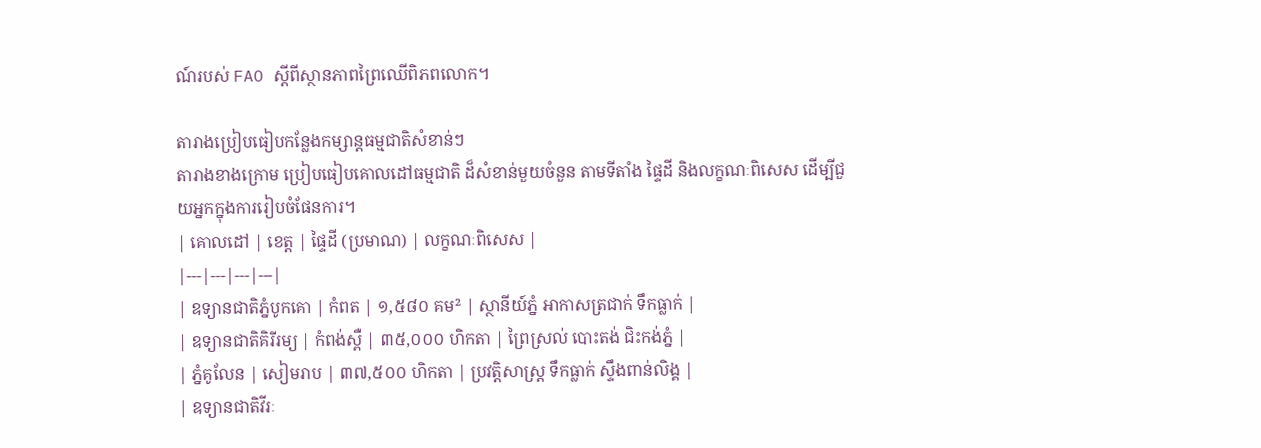ណ៍របស់ FAO ស្ដីពីស្ថានភាពព្រៃឈើពិភពលោក។

តារាងប្រៀបធៀបកន្លែងកម្សាន្តធម្មជាតិសំខាន់ៗ
តារាងខាងក្រោម ប្រៀបធៀបគោលដៅធម្មជាតិ ដ៏សំខាន់មួយចំនួន តាមទីតាំង ផ្ទៃដី និងលក្ខណៈពិសេស ដើម្បីជួយអ្នកក្នុងការរៀបចំផែនការ។
| គោលដៅ | ខេត្ត | ផ្ទៃដី (ប្រមាណ) | លក្ខណៈពិសេស |
|---|---|---|---|
| ឧទ្យានជាតិភ្នំបូកគោ | កំពត | ១,៥៨០ គម² | ស្ថានីយ៍ភ្នំ អាកាសត្រជាក់ ទឹកធ្លាក់ |
| ឧទ្យានជាតិគិរីរម្យ | កំពង់ស្ពឺ | ៣៥,០០០ ហិកតា | ព្រៃស្រល់ បោះតង់ ជិះកង់ភ្នំ |
| ភ្នំគូលែន | សៀមរាប | ៣៧,៥០០ ហិកតា | ប្រវត្តិសាស្ត្រ ទឹកធ្លាក់ ស្ទឹងពាន់លិង្គ |
| ឧទ្យានជាតិវីរៈ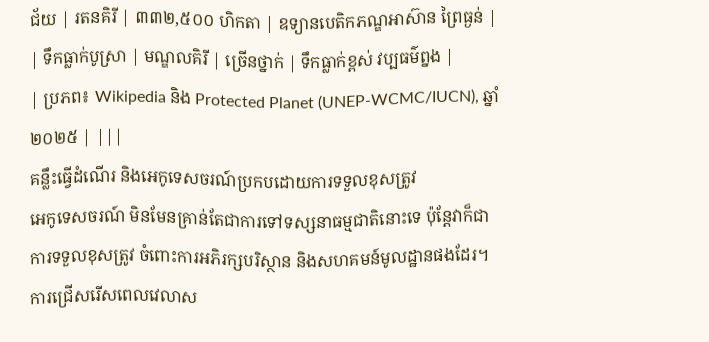ជ័យ | រតនគិរី | ៣៣២,៥០០ ហិកតា | ឧទ្យានបេតិកភណ្ឌអាស៊ាន ព្រៃធ្ងន់ |
| ទឹកធ្លាក់បូស្រា | មណ្ឌលគិរី | ច្រើនថ្នាក់ | ទឹកធ្លាក់ខ្ពស់ វប្បធម៌ព្នង |
| ប្រភព៖ Wikipedia និង Protected Planet (UNEP-WCMC/IUCN), ឆ្នាំ ២០២៥ | |||
គន្លឹះធ្វើដំណើរ និងអេកូទេសចរណ៍ប្រកបដោយការទទួលខុសត្រូវ
អេកូទេសចរណ៍ មិនមែនគ្រាន់តែជាការទៅទស្សនាធម្មជាតិនោះទេ ប៉ុន្តែវាក៏ជាការទទួលខុសត្រូវ ចំពោះការអភិរក្សបរិស្ថាន និងសហគមន៍មូលដ្ឋានផងដែរ។ ការជ្រើសរើសពេលវេលាស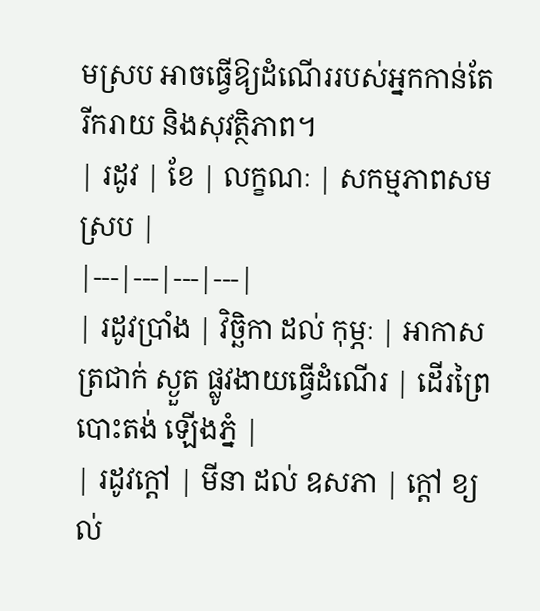មស្រប អាចធ្វើឱ្យដំណើររបស់អ្នកកាន់តែរីករាយ និងសុវត្ថិភាព។
| រដូវ | ខែ | លក្ខណៈ | សកម្មភាពសមស្រប |
|---|---|---|---|
| រដូវប្រាំង | វិច្ឆិកា ដល់ កុម្ភៈ | អាកាសត្រជាក់ ស្ងួត ផ្លូវងាយធ្វើដំណើរ | ដើរព្រៃ បោះតង់ ឡើងភ្នំ |
| រដូវក្ដៅ | មីនា ដល់ ឧសភា | ក្ដៅ ខ្យល់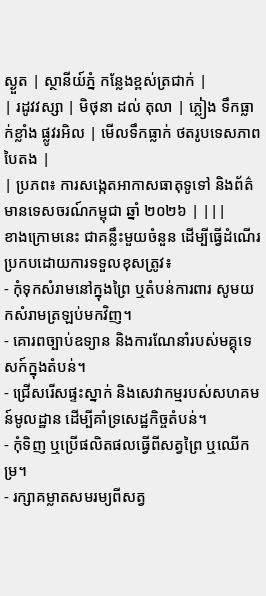ស្ងួត | ស្ថានីយ៍ភ្នំ កន្លែងខ្ពស់ត្រជាក់ |
| រដូវវស្សា | មិថុនា ដល់ តុលា | ភ្លៀង ទឹកធ្លាក់ខ្លាំង ផ្លូវរអិល | មើលទឹកធ្លាក់ ថតរូបទេសភាពបៃតង |
| ប្រភព៖ ការសង្កេតអាកាសធាតុទូទៅ និងព័ត៌មានទេសចរណ៍កម្ពុជា ឆ្នាំ ២០២៦ | |||
ខាងក្រោមនេះ ជាគន្លឹះមួយចំនួន ដើម្បីធ្វើដំណើរប្រកបដោយការទទួលខុសត្រូវ៖
- កុំទុកសំរាមនៅក្នុងព្រៃ ឬតំបន់ការពារ សូមយកសំរាមត្រឡប់មកវិញ។
- គោរពច្បាប់ឧទ្យាន និងការណែនាំរបស់មគ្គុទេសក៍ក្នុងតំបន់។
- ជ្រើសរើសផ្ទះស្នាក់ និងសេវាកម្មរបស់សហគមន៍មូលដ្ឋាន ដើម្បីគាំទ្រសេដ្ឋកិច្ចតំបន់។
- កុំទិញ ឬប្រើផលិតផលធ្វើពីសត្វព្រៃ ឬឈើកម្រ។
- រក្សាគម្លាតសមរម្យពីសត្វ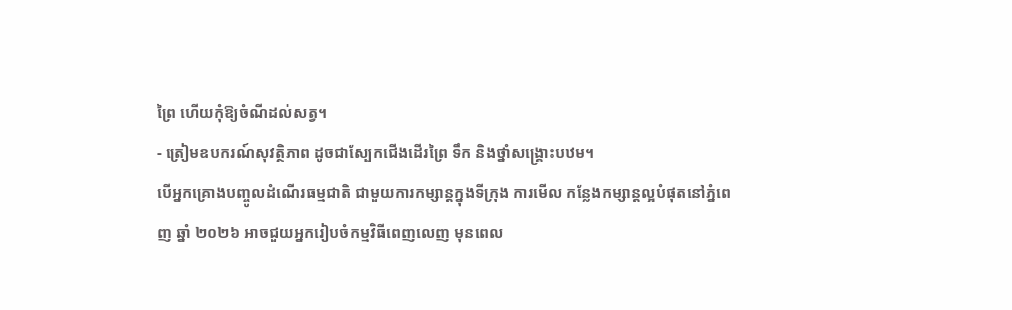ព្រៃ ហើយកុំឱ្យចំណីដល់សត្វ។
- ត្រៀមឧបករណ៍សុវត្ថិភាព ដូចជាស្បែកជើងដើរព្រៃ ទឹក និងថ្នាំសង្គ្រោះបឋម។
បើអ្នកគ្រោងបញ្ចូលដំណើរធម្មជាតិ ជាមួយការកម្សាន្តក្នុងទីក្រុង ការមើល កន្លែងកម្សាន្តល្អបំផុតនៅភ្នំពេញ ឆ្នាំ ២០២៦ អាចជួយអ្នករៀបចំកម្មវិធីពេញលេញ មុនពេល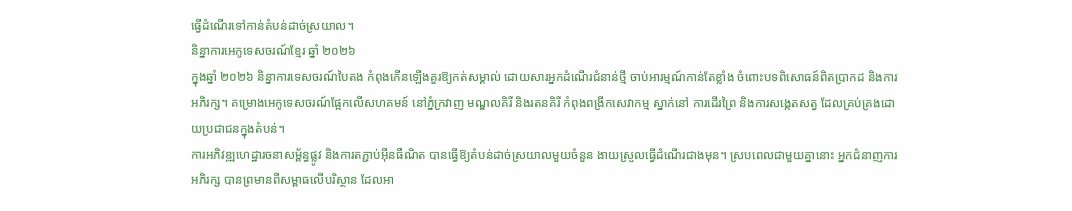ធ្វើដំណើរទៅកាន់តំបន់ដាច់ស្រយាល។
និន្នាការអេកូទេសចរណ៍ខ្មែរ ឆ្នាំ ២០២៦
ក្នុងឆ្នាំ ២០២៦ និន្នាការទេសចរណ៍បៃតង កំពុងកើនឡើងគួរឱ្យកត់សម្គាល់ ដោយសារអ្នកដំណើរជំនាន់ថ្មី ចាប់អារម្មណ៍កាន់តែខ្លាំង ចំពោះបទពិសោធន៍ពិតប្រាកដ និងការអភិរក្ស។ គម្រោងអេកូទេសចរណ៍ផ្អែកលើសហគមន៍ នៅភ្នំក្រវាញ មណ្ឌលគិរី និងរតនគិរី កំពុងពង្រីកសេវាកម្ម ស្នាក់នៅ ការដើរព្រៃ និងការសង្កេតសត្វ ដែលគ្រប់គ្រងដោយប្រជាជនក្នុងតំបន់។
ការអភិវឌ្ឍហេដ្ឋារចនាសម្ព័ន្ធផ្លូវ និងការតភ្ជាប់អ៊ីនធឺណិត បានធ្វើឱ្យតំបន់ដាច់ស្រយាលមួយចំនួន ងាយស្រួលធ្វើដំណើរជាងមុន។ ស្របពេលជាមួយគ្នានោះ អ្នកជំនាញការអភិរក្ស បានព្រមានពីសម្ពាធលើបរិស្ថាន ដែលអា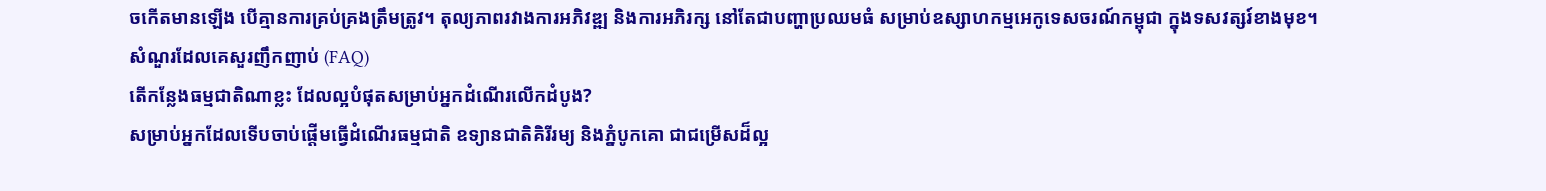ចកើតមានឡើង បើគ្មានការគ្រប់គ្រងត្រឹមត្រូវ។ តុល្យភាពរវាងការអភិវឌ្ឍ និងការអភិរក្ស នៅតែជាបញ្ហាប្រឈមធំ សម្រាប់ឧស្សាហកម្មអេកូទេសចរណ៍កម្ពុជា ក្នុងទសវត្សរ៍ខាងមុខ។
សំណួរដែលគេសួរញឹកញាប់ (FAQ)
តើកន្លែងធម្មជាតិណាខ្លះ ដែលល្អបំផុតសម្រាប់អ្នកដំណើរលើកដំបូង?
សម្រាប់អ្នកដែលទើបចាប់ផ្ដើមធ្វើដំណើរធម្មជាតិ ឧទ្យានជាតិគិរីរម្យ និងភ្នំបូកគោ ជាជម្រើសដ៏ល្អ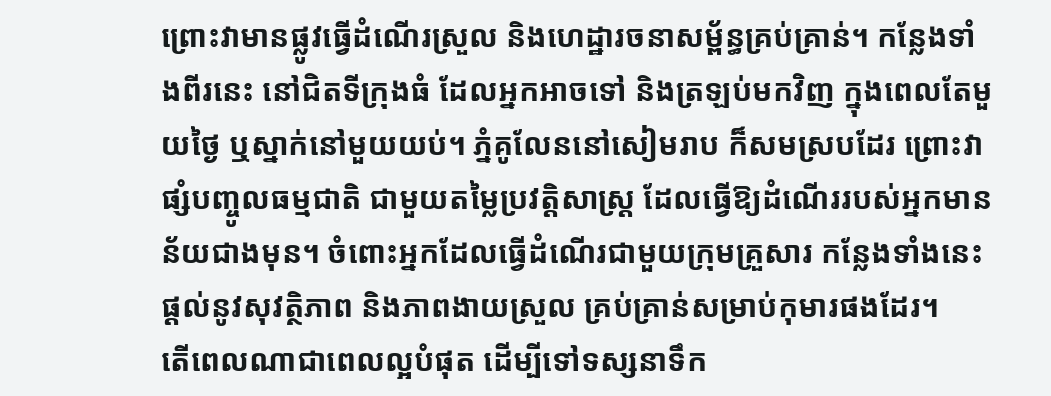ព្រោះវាមានផ្លូវធ្វើដំណើរស្រួល និងហេដ្ឋារចនាសម្ព័ន្ធគ្រប់គ្រាន់។ កន្លែងទាំងពីរនេះ នៅជិតទីក្រុងធំ ដែលអ្នកអាចទៅ និងត្រឡប់មកវិញ ក្នុងពេលតែមួយថ្ងៃ ឬស្នាក់នៅមួយយប់។ ភ្នំគូលែននៅសៀមរាប ក៏សមស្របដែរ ព្រោះវាផ្សំបញ្ចូលធម្មជាតិ ជាមួយតម្លៃប្រវត្តិសាស្ត្រ ដែលធ្វើឱ្យដំណើររបស់អ្នកមានន័យជាងមុន។ ចំពោះអ្នកដែលធ្វើដំណើរជាមួយក្រុមគ្រួសារ កន្លែងទាំងនេះផ្ដល់នូវសុវត្ថិភាព និងភាពងាយស្រួល គ្រប់គ្រាន់សម្រាប់កុមារផងដែរ។
តើពេលណាជាពេលល្អបំផុត ដើម្បីទៅទស្សនាទឹក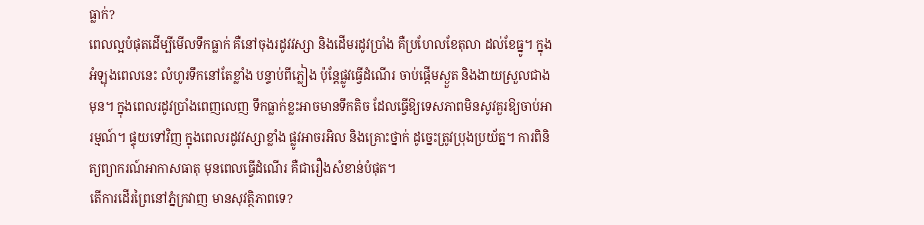ធ្លាក់?
ពេលល្អបំផុតដើម្បីមើលទឹកធ្លាក់ គឺនៅចុងរដូវវស្សា និងដើមរដូវប្រាំង គឺប្រហែលខែតុលា ដល់ខែធ្នូ។ ក្នុងអំឡុងពេលនេះ លំហូរទឹកនៅតែខ្លាំង បន្ទាប់ពីភ្លៀង ប៉ុន្តែផ្លូវធ្វើដំណើរ ចាប់ផ្ដើមស្ងួត និងងាយស្រួលជាងមុន។ ក្នុងពេលរដូវប្រាំងពេញលេញ ទឹកធ្លាក់ខ្លះអាចមានទឹកតិច ដែលធ្វើឱ្យទេសភាពមិនសូវគួរឱ្យចាប់អារម្មណ៍។ ផ្ទុយទៅវិញ ក្នុងពេលរដូវវស្សាខ្លាំង ផ្លូវអាចរអិល និងគ្រោះថ្នាក់ ដូច្នេះត្រូវប្រុងប្រយ័ត្ន។ ការពិនិត្យព្យាករណ៍អាកាសធាតុ មុនពេលធ្វើដំណើរ គឺជារឿងសំខាន់បំផុត។
តើការដើរព្រៃនៅភ្នំក្រវាញ មានសុវត្ថិភាពទេ?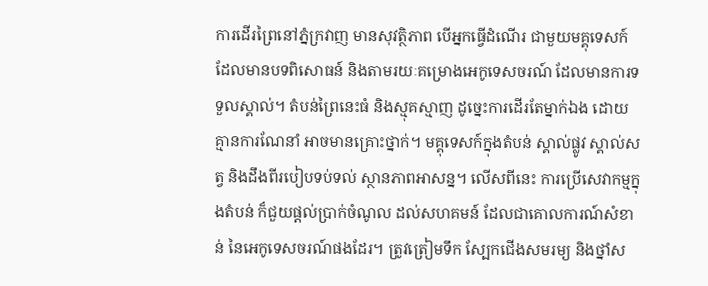ការដើរព្រៃនៅភ្នំក្រវាញ មានសុវត្ថិភាព បើអ្នកធ្វើដំណើរ ជាមួយមគ្គុទេសក៍ដែលមានបទពិសោធន៍ និងតាមរយៈគម្រោងអេកូទេសចរណ៍ ដែលមានការទទួលស្គាល់។ តំបន់ព្រៃនេះធំ និងស្មុគស្មាញ ដូច្នេះការដើរតែម្នាក់ឯង ដោយគ្មានការណែនាំ អាចមានគ្រោះថ្នាក់។ មគ្គុទេសក៍ក្នុងតំបន់ ស្គាល់ផ្លូវ ស្គាល់សត្វ និងដឹងពីរបៀបទប់ទល់ ស្ថានភាពអាសន្ន។ លើសពីនេះ ការប្រើសេវាកម្មក្នុងតំបន់ ក៏ជួយផ្ដល់ប្រាក់ចំណូល ដល់សហគមន៍ ដែលជាគោលការណ៍សំខាន់ នៃអេកូទេសចរណ៍ផងដែរ។ ត្រូវត្រៀមទឹក ស្បែកជើងសមរម្យ និងថ្នាំស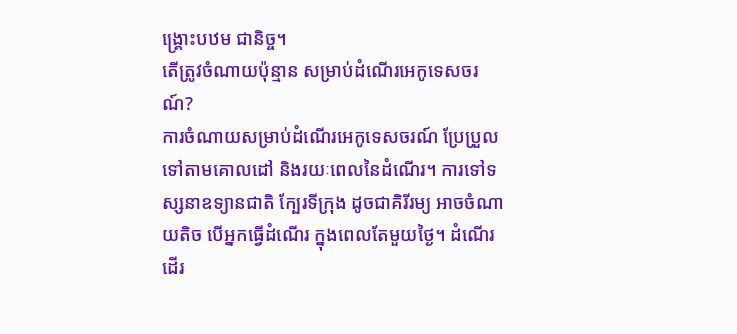ង្គ្រោះបឋម ជានិច្ច។
តើត្រូវចំណាយប៉ុន្មាន សម្រាប់ដំណើរអេកូទេសចរណ៍?
ការចំណាយសម្រាប់ដំណើរអេកូទេសចរណ៍ ប្រែប្រួលទៅតាមគោលដៅ និងរយៈពេលនៃដំណើរ។ ការទៅទស្សនាឧទ្យានជាតិ ក្បែរទីក្រុង ដូចជាគិរីរម្យ អាចចំណាយតិច បើអ្នកធ្វើដំណើរ ក្នុងពេលតែមួយថ្ងៃ។ ដំណើរដើរ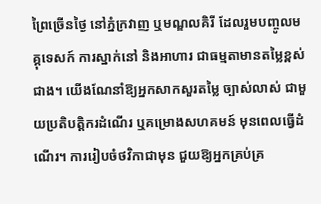ព្រៃច្រើនថ្ងៃ នៅភ្នំក្រវាញ ឬមណ្ឌលគិរី ដែលរួមបញ្ចូលមគ្គុទេសក៍ ការស្នាក់នៅ និងអាហារ ជាធម្មតាមានតម្លៃខ្ពស់ជាង។ យើងណែនាំឱ្យអ្នកសាកសួរតម្លៃ ច្បាស់លាស់ ជាមួយប្រតិបត្តិករដំណើរ ឬគម្រោងសហគមន៍ មុនពេលធ្វើដំណើរ។ ការរៀបចំថវិកាជាមុន ជួយឱ្យអ្នកគ្រប់គ្រ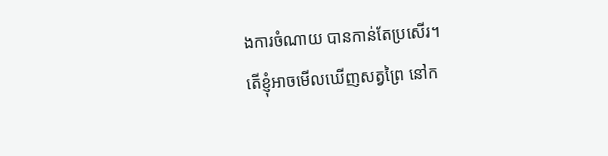ងការចំណាយ បានកាន់តែប្រសើរ។
តើខ្ញុំអាចមើលឃើញសត្វព្រៃ នៅក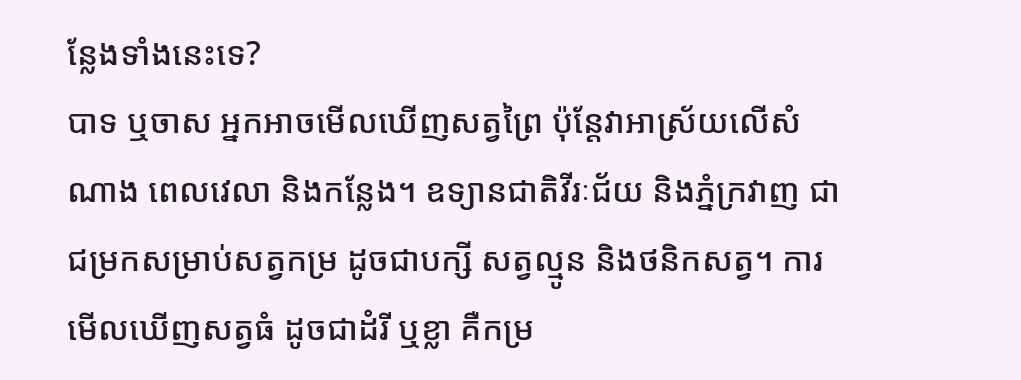ន្លែងទាំងនេះទេ?
បាទ ឬចាស អ្នកអាចមើលឃើញសត្វព្រៃ ប៉ុន្តែវាអាស្រ័យលើសំណាង ពេលវេលា និងកន្លែង។ ឧទ្យានជាតិវីរៈជ័យ និងភ្នំក្រវាញ ជាជម្រកសម្រាប់សត្វកម្រ ដូចជាបក្សី សត្វល្មូន និងថនិកសត្វ។ ការមើលឃើញសត្វធំ ដូចជាដំរី ឬខ្លា គឺកម្រ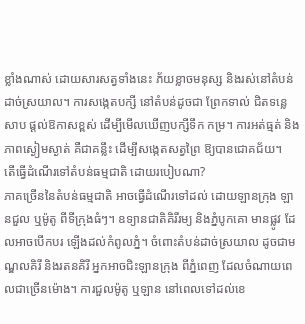ខ្លាំងណាស់ ដោយសារសត្វទាំងនេះ ភ័យខ្លាចមនុស្ស និងរស់នៅតំបន់ដាច់ស្រយាល។ ការសង្កេតបក្សី នៅតំបន់ដូចជា ព្រែកទាល់ ជិតទន្លេសាប ផ្ដល់ឱកាសខ្ពស់ ដើម្បីមើលឃើញបក្សីទឹក កម្រ។ ការអត់ធ្មត់ និងភាពស្ងៀមស្ងាត់ គឺជាគន្លឹះ ដើម្បីសង្កេតសត្វព្រៃ ឱ្យបានជោគជ័យ។
តើធ្វើដំណើរទៅតំបន់ធម្មជាតិ ដោយរបៀបណា?
ភាគច្រើននៃតំបន់ធម្មជាតិ អាចធ្វើដំណើរទៅដល់ ដោយឡានក្រុង ឡានជួល ឬម៉ូតូ ពីទីក្រុងធំៗ។ ឧទ្យានជាតិគិរីរម្យ និងភ្នំបូកគោ មានផ្លូវ ដែលអាចបើកបរ ឡើងដល់កំពូលភ្នំ។ ចំពោះតំបន់ដាច់ស្រយាល ដូចជាមណ្ឌលគិរី និងរតនគិរី អ្នកអាចជិះឡានក្រុង ពីភ្នំពេញ ដែលចំណាយពេលជាច្រើនម៉ោង។ ការជួលម៉ូតូ ឬឡាន នៅពេលទៅដល់ខេ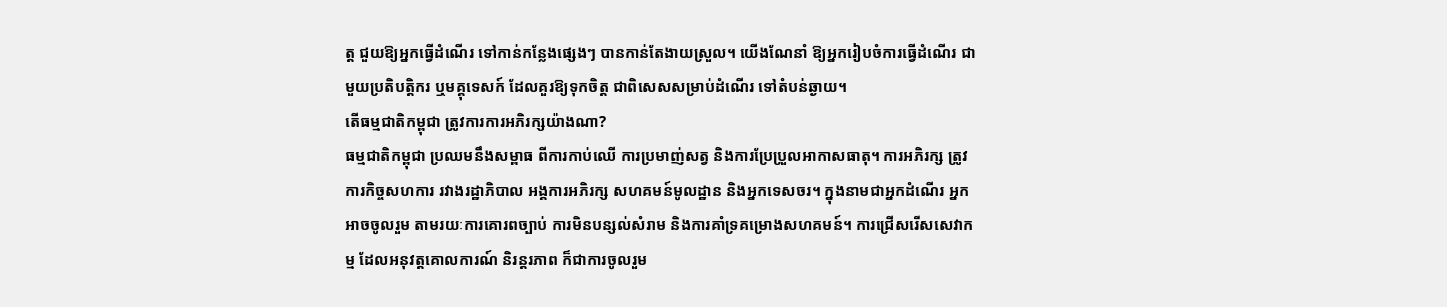ត្ត ជួយឱ្យអ្នកធ្វើដំណើរ ទៅកាន់កន្លែងផ្សេងៗ បានកាន់តែងាយស្រួល។ យើងណែនាំ ឱ្យអ្នករៀបចំការធ្វើដំណើរ ជាមួយប្រតិបត្តិករ ឬមគ្គុទេសក៍ ដែលគួរឱ្យទុកចិត្ត ជាពិសេសសម្រាប់ដំណើរ ទៅតំបន់ឆ្ងាយ។
តើធម្មជាតិកម្ពុជា ត្រូវការការអភិរក្សយ៉ាងណា?
ធម្មជាតិកម្ពុជា ប្រឈមនឹងសម្ពាធ ពីការកាប់ឈើ ការប្រមាញ់សត្វ និងការប្រែប្រួលអាកាសធាតុ។ ការអភិរក្ស ត្រូវការកិច្ចសហការ រវាងរដ្ឋាភិបាល អង្គការអភិរក្ស សហគមន៍មូលដ្ឋាន និងអ្នកទេសចរ។ ក្នុងនាមជាអ្នកដំណើរ អ្នកអាចចូលរួម តាមរយៈការគោរពច្បាប់ ការមិនបន្សល់សំរាម និងការគាំទ្រគម្រោងសហគមន៍។ ការជ្រើសរើសសេវាកម្ម ដែលអនុវត្តគោលការណ៍ និរន្តរភាព ក៏ជាការចូលរួម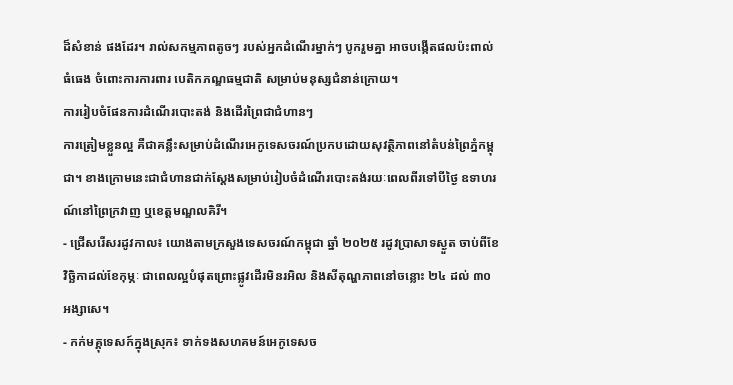ដ៏សំខាន់ ផងដែរ។ រាល់សកម្មភាពតូចៗ របស់អ្នកដំណើរម្នាក់ៗ បូករួមគ្នា អាចបង្កើតផលប៉ះពាល់ ធំធេង ចំពោះការការពារ បេតិកភណ្ឌធម្មជាតិ សម្រាប់មនុស្សជំនាន់ក្រោយ។
ការរៀបចំផែនការដំណើរបោះតង់ និងដើរព្រៃជាជំហានៗ
ការត្រៀមខ្លួនល្អ គឺជាគន្លឹះសម្រាប់ដំណើរអេកូទេសចរណ៍ប្រកបដោយសុវត្ថិភាពនៅតំបន់ព្រៃភ្នំកម្ពុជា។ ខាងក្រោមនេះជាជំហានជាក់ស្តែងសម្រាប់រៀបចំដំណើរបោះតង់រយៈពេលពីរទៅបីថ្ងៃ ឧទាហរណ៍នៅព្រៃក្រវាញ ឬខេត្តមណ្ឌលគិរី។
- ជ្រើសរើសរដូវកាល៖ យោងតាមក្រសួងទេសចរណ៍កម្ពុជា ឆ្នាំ ២០២៥ រដូវប្រាសាទស្ងួត ចាប់ពីខែវិច្ឆិកាដល់ខែកុម្ភៈ ជាពេលល្អបំផុតព្រោះផ្លូវដើរមិនរអិល និងសីតុណ្ហភាពនៅចន្លោះ ២៤ ដល់ ៣០ អង្សាសេ។
- កក់មគ្គុទេសក៍ក្នុងស្រុក៖ ទាក់ទងសហគមន៍អេកូទេសច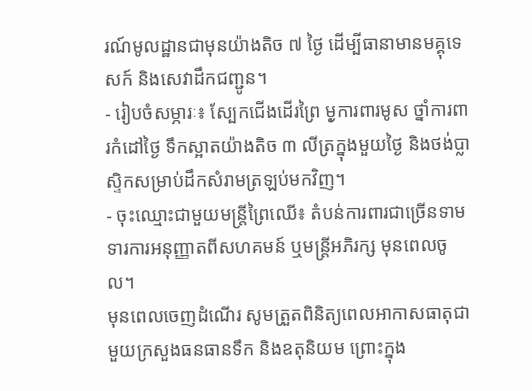រណ៍មូលដ្ឋានជាមុនយ៉ាងតិច ៧ ថ្ងៃ ដើម្បីធានាមានមគ្គុទេសក៍ និងសេវាដឹកជញ្ជូន។
- រៀបចំសម្ភារៈ៖ ស្បែកជើងដើរព្រៃ មុ្ងការពារមូស ថ្នាំការពារកំដៅថ្ងៃ ទឹកស្អាតយ៉ាងតិច ៣ លីត្រក្នុងមួយថ្ងៃ និងថង់ប្លាស្ទិកសម្រាប់ដឹកសំរាមត្រឡប់មកវិញ។
- ចុះឈ្មោះជាមួយមន្ត្រីព្រៃឈើ៖ តំបន់ការពារជាច្រើនទាមទារការអនុញ្ញាតពីសហគមន៍ ឬមន្ត្រីអភិរក្ស មុនពេលចូល។
មុនពេលចេញដំណើរ សូមត្រួតពិនិត្យពេលអាកាសធាតុជាមួយក្រសួងធនធានទឹក និងឧតុនិយម ព្រោះក្នុង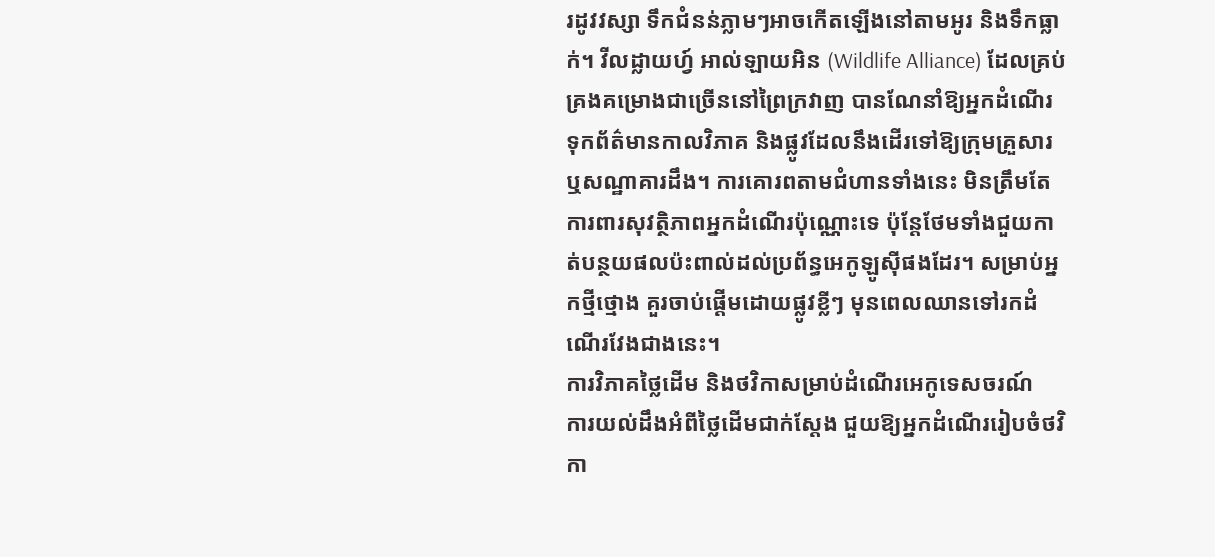រដូវវស្សា ទឹកជំនន់ភ្លាមៗអាចកើតឡើងនៅតាមអូរ និងទឹកធ្លាក់។ វីលដ្លាយហ្វ៍ អាល់ឡាយអិន (Wildlife Alliance) ដែលគ្រប់គ្រងគម្រោងជាច្រើននៅព្រៃក្រវាញ បានណែនាំឱ្យអ្នកដំណើរ ទុកព័ត៌មានកាលវិភាគ និងផ្លូវដែលនឹងដើរទៅឱ្យក្រុមគ្រួសារ ឬសណ្ឋាគារដឹង។ ការគោរពតាមជំហានទាំងនេះ មិនត្រឹមតែការពារសុវត្ថិភាពអ្នកដំណើរប៉ុណ្ណោះទេ ប៉ុន្តែថែមទាំងជួយកាត់បន្ថយផលប៉ះពាល់ដល់ប្រព័ន្ធអេកូឡូស៊ីផងដែរ។ សម្រាប់អ្នកថ្មីថ្មោង គួរចាប់ផ្តើមដោយផ្លូវខ្លីៗ មុនពេលឈានទៅរកដំណើរវែងជាងនេះ។
ការវិភាគថ្លៃដើម និងថវិកាសម្រាប់ដំណើរអេកូទេសចរណ៍
ការយល់ដឹងអំពីថ្លៃដើមជាក់ស្តែង ជួយឱ្យអ្នកដំណើររៀបចំថវិកា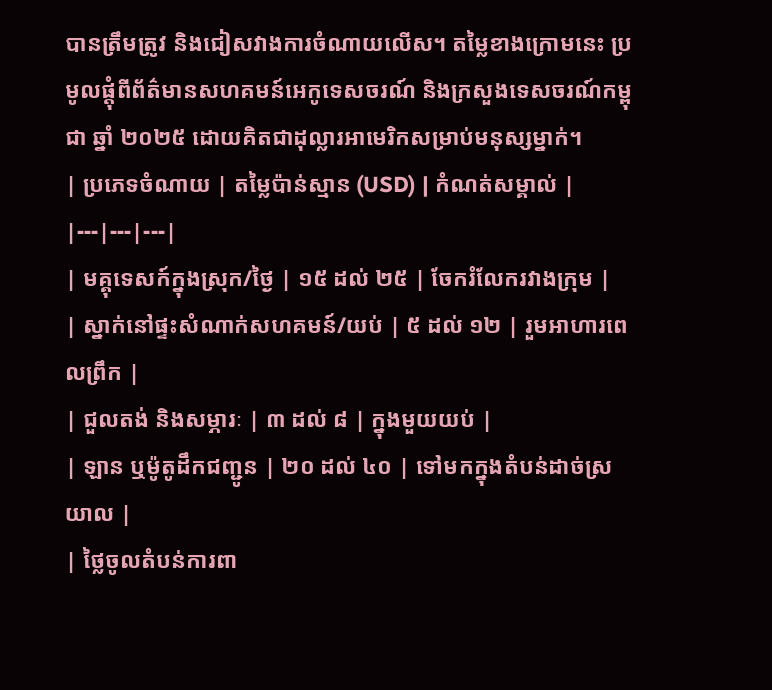បានត្រឹមត្រូវ និងជៀសវាងការចំណាយលើស។ តម្លៃខាងក្រោមនេះ ប្រមូលផ្តុំពីព័ត៌មានសហគមន៍អេកូទេសចរណ៍ និងក្រសួងទេសចរណ៍កម្ពុជា ឆ្នាំ ២០២៥ ដោយគិតជាដុល្លារអាមេរិកសម្រាប់មនុស្សម្នាក់។
| ប្រភេទចំណាយ | តម្លៃប៉ាន់ស្មាន (USD) | កំណត់សម្គាល់ |
|---|---|---|
| មគ្គុទេសក៍ក្នុងស្រុក/ថ្ងៃ | ១៥ ដល់ ២៥ | ចែករំលែករវាងក្រុម |
| ស្នាក់នៅផ្ទះសំណាក់សហគមន៍/យប់ | ៥ ដល់ ១២ | រួមអាហារពេលព្រឹក |
| ជួលតង់ និងសម្ភារៈ | ៣ ដល់ ៨ | ក្នុងមួយយប់ |
| ឡាន ឬម៉ូតូដឹកជញ្ជូន | ២០ ដល់ ៤០ | ទៅមកក្នុងតំបន់ដាច់ស្រយាល |
| ថ្លៃចូលតំបន់ការពា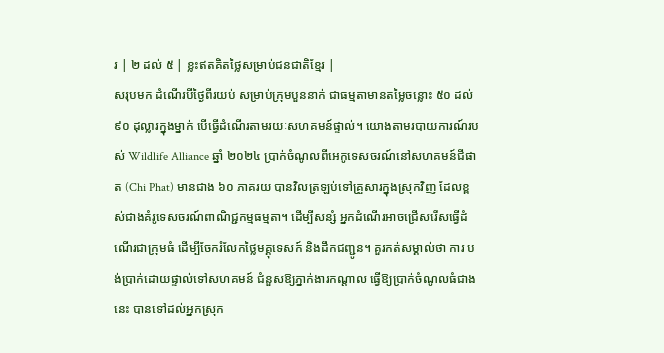រ | ២ ដល់ ៥ | ខ្លះឥតគិតថ្លៃសម្រាប់ជនជាតិខ្មែរ |
សរុបមក ដំណើរបីថ្ងៃពីរយប់ សម្រាប់ក្រុមបួននាក់ ជាធម្មតាមានតម្លៃចន្លោះ ៥០ ដល់ ៩០ ដុល្លារក្នុងម្នាក់ បើធ្វើដំណើរតាមរយៈសហគមន៍ផ្ទាល់។ យោងតាមរបាយការណ៍របស់ Wildlife Alliance ឆ្នាំ ២០២៤ ប្រាក់ចំណូលពីអេកូទេសចរណ៍នៅសហគមន៍ជីផាត (Chi Phat) មានជាង ៦០ ភាគរយ បានវិលត្រឡប់ទៅគ្រួសារក្នុងស្រុកវិញ ដែលខ្ពស់ជាងគំរូទេសចរណ៍ពាណិជ្ជកម្មធម្មតា។ ដើម្បីសន្សំ អ្នកដំណើរអាចជ្រើសរើសធ្វើដំណើរជាក្រុមធំ ដើម្បីចែករំលែកថ្លៃមគ្គុទេសក៍ និងដឹកជញ្ជូន។ គួរកត់សម្គាល់ថា ការ បង់ប្រាក់ដោយផ្ទាល់ទៅសហគមន៍ ជំនួសឱ្យភ្នាក់ងារកណ្តាល ធ្វើឱ្យប្រាក់ចំណូលធំជាងនេះ បានទៅដល់អ្នកស្រុក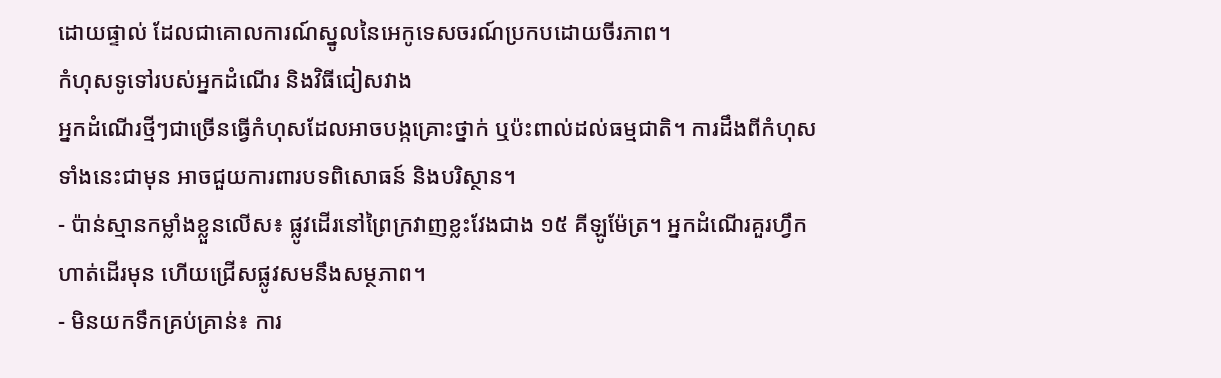ដោយផ្ទាល់ ដែលជាគោលការណ៍ស្នូលនៃអេកូទេសចរណ៍ប្រកបដោយចីរភាព។
កំហុសទូទៅរបស់អ្នកដំណើរ និងវិធីជៀសវាង
អ្នកដំណើរថ្មីៗជាច្រើនធ្វើកំហុសដែលអាចបង្កគ្រោះថ្នាក់ ឬប៉ះពាល់ដល់ធម្មជាតិ។ ការដឹងពីកំហុសទាំងនេះជាមុន អាចជួយការពារបទពិសោធន៍ និងបរិស្ថាន។
- ប៉ាន់ស្មានកម្លាំងខ្លួនលើស៖ ផ្លូវដើរនៅព្រៃក្រវាញខ្លះវែងជាង ១៥ គីឡូម៉ែត្រ។ អ្នកដំណើរគួរហ្វឹកហាត់ដើរមុន ហើយជ្រើសផ្លូវសមនឹងសម្ថភាព។
- មិនយកទឹកគ្រប់គ្រាន់៖ ការ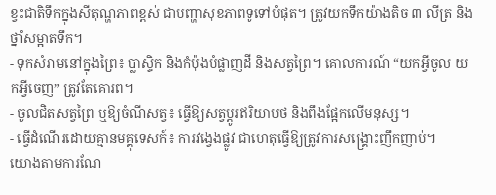ខ្វះជាតិទឹកក្នុងសីតុណ្ហភាពខ្ពស់ ជាបញ្ហាសុខភាពទូទៅបំផុត។ ត្រូវយកទឹកយ៉ាងតិច ៣ លីត្រ និងថ្នាំសម្អាតទឹក។
- ទុកសំរាមនៅក្នុងព្រៃ៖ ប្លាស្ទិក និងកំប៉ុងបំផ្លាញដី និងសត្វព្រៃ។ គោលការណ៍ “យកអ្វីចូល យកអ្វីចេញ” ត្រូវតែគោរព។
- ចូលជិតសត្វព្រៃ ឬឱ្យចំណីសត្វ៖ ធ្វើឱ្យសត្វប្តូរឥរិយាបថ និងពឹងផ្អែកលើមនុស្ស។
- ធ្វើដំណើរដោយគ្មានមគ្គុទេសក៍៖ ការវង្វេងផ្លូវ ជាហេតុធ្វើឱ្យត្រូវការសង្គ្រោះញឹកញាប់។
យោងតាមការណែ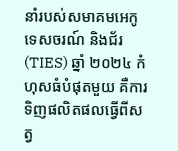នាំរបស់សមាគមអេកូទេសចរណ៍ និងជ័រ (TIES) ឆ្នាំ ២០២៤ កំហុសធំបំផុតមួយ គឺការទិញផលិតផលធ្វើពីសត្វ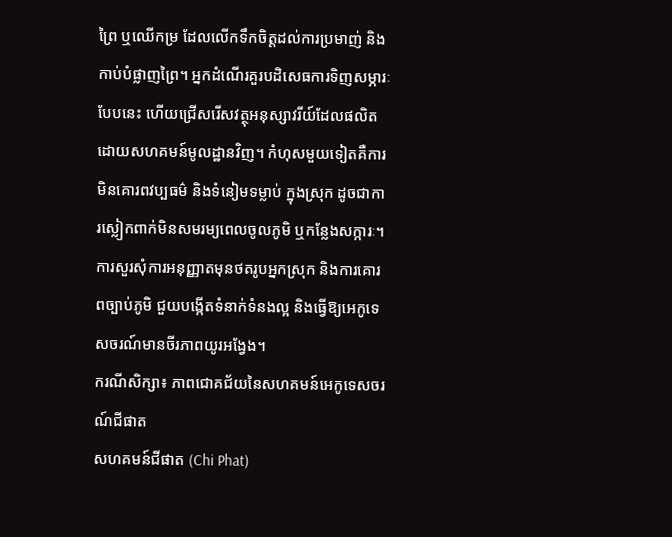ព្រៃ ឬឈើកម្រ ដែលលើកទឹកចិត្តដល់ការប្រមាញ់ និងកាប់បំផ្លាញព្រៃ។ អ្នកដំណើរគួរបដិសេធការទិញសម្ភារៈបែបនេះ ហើយជ្រើសរើសវត្ថុអនុស្សាវរីយ៍ដែលផលិតដោយសហគមន៍មូលដ្ឋានវិញ។ កំហុសមួយទៀតគឺការ មិនគោរពវប្បធម៌ និងទំនៀមទម្លាប់ ក្នុងស្រុក ដូចជាការស្លៀកពាក់មិនសមរម្យពេលចូលភូមិ ឬកន្លែងសក្ការៈ។ ការសួរសុំការអនុញ្ញាតមុនថតរូបអ្នកស្រុក និងការគោរពច្បាប់ភូមិ ជួយបង្កើតទំនាក់ទំនងល្អ និងធ្វើឱ្យអេកូទេសចរណ៍មានចីរភាពយូរអង្វែង។
ករណីសិក្សា៖ ភាពជោគជ័យនៃសហគមន៍អេកូទេសចរណ៍ជីផាត
សហគមន៍ជីផាត (Chi Phat)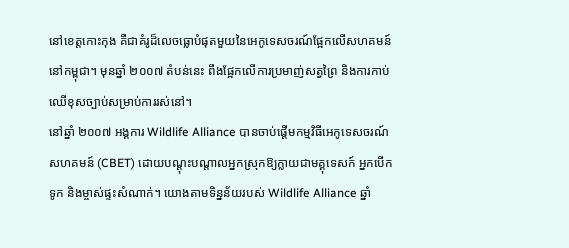នៅខេត្តកោះកុង គឺជាគំរូដ៏លេចធ្លោបំផុតមួយនៃអេកូទេសចរណ៍ផ្អែកលើសហគមន៍នៅកម្ពុជា។ មុនឆ្នាំ ២០០៧ តំបន់នេះ ពឹងផ្អែកលើការប្រមាញ់សត្វព្រៃ និងការកាប់ឈើខុសច្បាប់សម្រាប់ការរស់នៅ។
នៅឆ្នាំ ២០០៧ អង្គការ Wildlife Alliance បានចាប់ផ្តើមកម្មវិធីអេកូទេសចរណ៍សហគមន៍ (CBET) ដោយបណ្តុះបណ្តាលអ្នកស្រុកឱ្យក្លាយជាមគ្គុទេសក៍ អ្នកបើកទូក និងម្ចាស់ផ្ទះសំណាក់។ យោងតាមទិន្នន័យរបស់ Wildlife Alliance ឆ្នាំ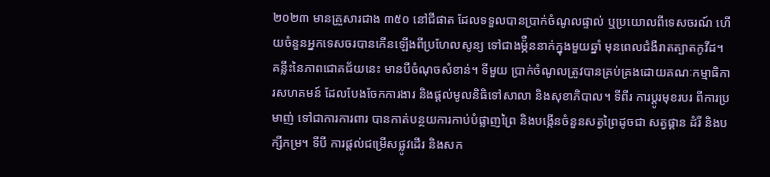២០២៣ មានគ្រួសារជាង ៣៥០ នៅជីផាត ដែលទទួលបានប្រាក់ចំណូលផ្ទាល់ ឬប្រយោលពីទេសចរណ៍ ហើយចំនួនអ្នកទេសចរបានកើនឡើងពីប្រហែលសូន្យ ទៅជាងម្ភ៉ឺននាក់ក្នុងមួយឆ្នាំ មុនពេលជំងឺរាតត្បាតកូវីដ។
គន្លឹះនៃភាពជោគជ័យនេះ មានបីចំណុចសំខាន់។ ទីមួយ ប្រាក់ចំណូលត្រូវបានគ្រប់គ្រងដោយគណៈកម្មាធិការសហគមន៍ ដែលបែងចែកការងារ និងផ្តល់មូលនិធិទៅសាលា និងសុខាភិបាល។ ទីពីរ ការប្តូរមុខរបរ ពីការប្រមាញ់ ទៅជាការការពារ បានកាត់បន្ថយការកាប់បំផ្លាញព្រៃ និងបង្កើនចំនួនសត្វព្រៃដូចជា សត្វផ្គាន ដំរី និងបក្សីកម្រ។ ទីបី ការផ្តល់ជម្រើសផ្លូវដើរ និងសក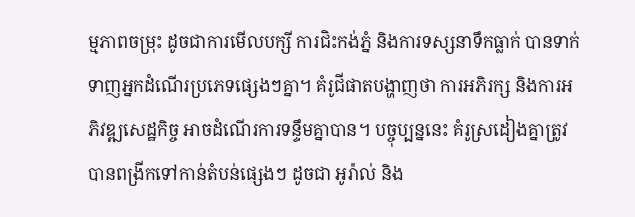ម្មភាពចម្រុះ ដូចជាការមើលបក្សី ការជិះកង់ភ្នំ និងការទស្សនាទឹកធ្លាក់ បានទាក់ទាញអ្នកដំណើរប្រភេទផ្សេងៗគ្នា។ គំរូជីផាតបង្ហាញថា ការអភិរក្ស និងការអភិវឌ្ឍសេដ្ឋកិច្ច អាចដំណើរការទន្ទឹមគ្នាបាន។ បច្ចុប្បន្ននេះ គំរូស្រដៀងគ្នាត្រូវបានពង្រីកទៅកាន់តំបន់ផ្សេងៗ ដូចជា អូរ៉ាល់ និង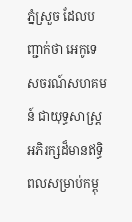ភ្នំស្រួច ដែលបញ្ជាក់ថា អេកូទេសចរណ៍សហគមន៍ ជាយុទ្ធសាស្ត្រអភិរក្សដ៏មានឥទ្ធិពលសម្រាប់កម្ពុ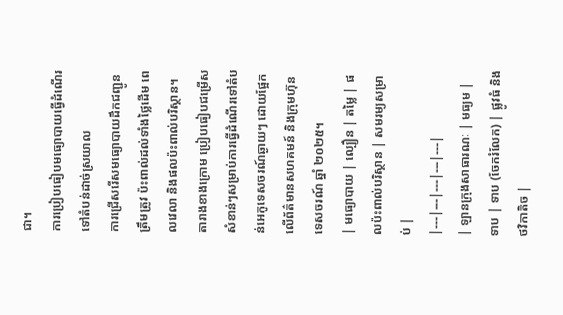ជា។
ការប្រៀបធៀបមធ្យោបាយធ្វើដំណើរទៅតំបន់ដាច់ស្រយាល
ការជ្រើសរើសមធ្យោបាយដឹកជញ្ជូនត្រឹមត្រូវ ប៉ះពាល់ដល់ទាំងថ្លៃដើម ពេលវេលា និងផលប៉ះពាល់បរិស្ថាន។ តារាងខាងក្រោម ប្រៀបធៀបជម្រើសសំខាន់ៗសម្រាប់ការធ្វើដំណើរទៅតំបន់អេកូទេសចរណ៍ឆ្ងាយៗ ដោយផ្អែកលើព័ត៌មានសហគមន៍ និងក្រុមហ៊ុនទេសចរណ៍ ឆ្នាំ ២០២៥។
| មធ្យោបាយ | ល្បឿន | តម្លៃ | ផលប៉ះពាល់បរិស្ថាន | សមរម្យសម្រាប់ |
|---|---|---|---|---|
| ឡានក្រុងសាធារណៈ | មធ្យម | ទាប | ទាប (ចែករំលែក) | ផ្លូវធំ និងថវិកាតិច |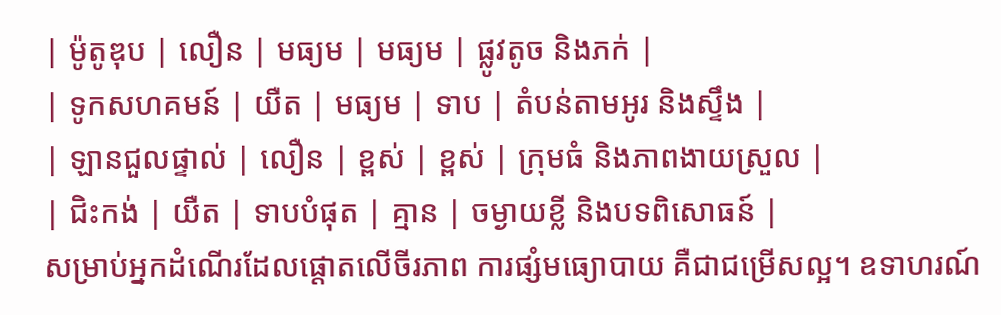| ម៉ូតូឌុប | លឿន | មធ្យម | មធ្យម | ផ្លូវតូច និងភក់ |
| ទូកសហគមន៍ | យឺត | មធ្យម | ទាប | តំបន់តាមអូរ និងស្ទឹង |
| ឡានជួលផ្ទាល់ | លឿន | ខ្ពស់ | ខ្ពស់ | ក្រុមធំ និងភាពងាយស្រួល |
| ជិះកង់ | យឺត | ទាបបំផុត | គ្មាន | ចម្ងាយខ្លី និងបទពិសោធន៍ |
សម្រាប់អ្នកដំណើរដែលផ្តោតលើចីរភាព ការផ្សំមធ្យោបាយ គឺជាជម្រើសល្អ។ ឧទាហរណ៍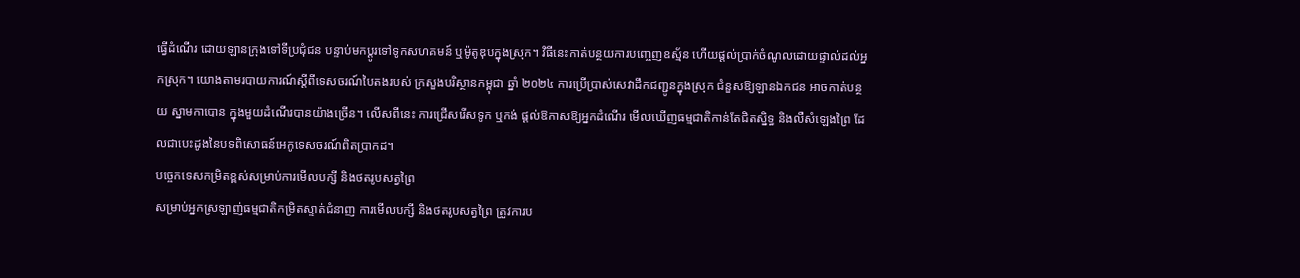ធ្វើដំណើរ ដោយឡានក្រុងទៅទីប្រជុំជន បន្ទាប់មកប្តូរទៅទូកសហគមន៍ ឬម៉ូតូឌុបក្នុងស្រុក។ វិធីនេះកាត់បន្ថយការបញ្ចេញឧស្ម័ន ហើយផ្តល់ប្រាក់ចំណូលដោយផ្ទាល់ដល់អ្នកស្រុក។ យោងតាមរបាយការណ៍ស្តីពីទេសចរណ៍បៃតងរបស់ ក្រសួងបរិស្ថានកម្ពុជា ឆ្នាំ ២០២៤ ការប្រើប្រាស់សេវាដឹកជញ្ជូនក្នុងស្រុក ជំនួសឱ្យឡានឯកជន អាចកាត់បន្ថយ ស្នាមកាបោន ក្នុងមួយដំណើរបានយ៉ាងច្រើន។ លើសពីនេះ ការជ្រើសរើសទូក ឬកង់ ផ្តល់ឱកាសឱ្យអ្នកដំណើរ មើលឃើញធម្មជាតិកាន់តែជិតស្និទ្ធ និងលឺសំឡេងព្រៃ ដែលជាបេះដូងនៃបទពិសោធន៍អេកូទេសចរណ៍ពិតប្រាកដ។
បច្ចេកទេសកម្រិតខ្ពស់សម្រាប់ការមើលបក្សី និងថតរូបសត្វព្រៃ
សម្រាប់អ្នកស្រឡាញ់ធម្មជាតិកម្រិតស្ទាត់ជំនាញ ការមើលបក្សី និងថតរូបសត្វព្រៃ ត្រូវការប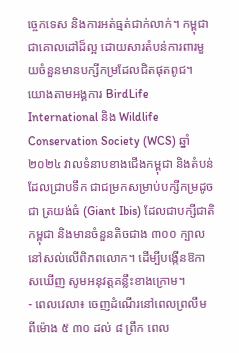ច្ចេកទេស និងការអត់ធ្មត់ជាក់លាក់។ កម្ពុជាជាគោលដៅដ៏ល្អ ដោយសារតំបន់ការពារមួយចំនួនមានបក្សីកម្រដែលជិតផុតពូជ។
យោងតាមអង្គការ BirdLife International និង Wildlife Conservation Society (WCS) ឆ្នាំ ២០២៤ វាលទំនាបខាងជើងកម្ពុជា និងតំបន់ដែលជ្រាបទឹក ជាជម្រកសម្រាប់បក្សីកម្រដូចជា ត្រយង់ធំ (Giant Ibis) ដែលជាបក្សីជាតិកម្ពុជា និងមានចំនួនតិចជាង ៣០០ ក្បាលនៅសល់លើពិភពលោក។ ដើម្បីបង្កើនឱកាសឃើញ សូមអនុវត្តគន្លឹះខាងក្រោម។
- ពេលវេលា៖ ចេញដំណើរនៅពេលព្រលឹម ពីម៉ោង ៥ ៣០ ដល់ ៨ ព្រឹក ពេល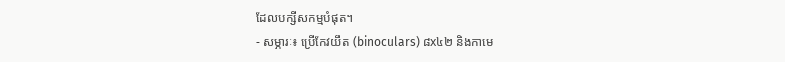ដែលបក្សីសកម្មបំផុត។
- សម្ភារៈ៖ ប្រើកែវយឹត (binoculars) ៨x៤២ និងកាមេ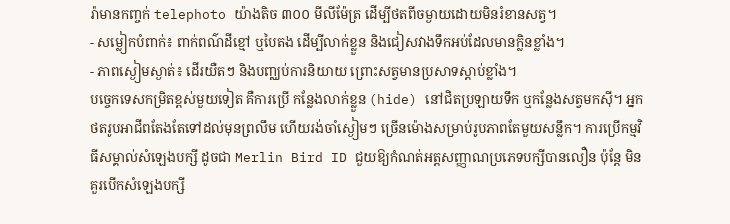រ៉ាមានកញ្ចក់ telephoto យ៉ាងតិច ៣០០ មីលីម៉ែត្រ ដើម្បីថតពីចម្ងាយដោយមិនរំខានសត្វ។
- សម្លៀកបំពាក់៖ ពាក់ពណ៌ដីខ្មៅ ឬបៃតង ដើម្បីលាក់ខ្លួន និងជៀសវាងទឹកអប់ដែលមានក្លិនខ្លាំង។
- ភាពស្ងៀមស្ងាត់៖ ដើរយឺតៗ និងបញ្ឈប់ការនិយាយ ព្រោះសត្វមានប្រសាទស្តាប់ខ្លាំង។
បច្ចេកទេសកម្រិតខ្ពស់មួយទៀត គឺការប្រើ កន្លែងលាក់ខ្លួន (hide) នៅជិតប្រឡាយទឹក ឬកន្លែងសត្វមកស៊ី។ អ្នកថតរូបអាជីពតែងតែទៅដល់មុនព្រលឹម ហើយរង់ចាំស្ងៀមៗ ច្រើនម៉ោងសម្រាប់រូបភាពតែមួយសន្លឹក។ ការប្រើកម្មវិធីសម្គាល់សំឡេងបក្សី ដូចជា Merlin Bird ID ជួយឱ្យកំណត់អត្តសញ្ញាណប្រភេទបក្សីបានលឿន ប៉ុន្តែ មិនគួរបើកសំឡេងបក្សី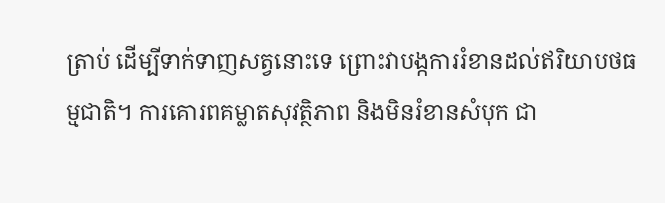ត្រាប់ ដើម្បីទាក់ទាញសត្វនោះទេ ព្រោះវាបង្កការរំខានដល់ឥរិយាបថធម្មជាតិ។ ការគោរពគម្លាតសុវត្ថិភាព និងមិនរំខានសំបុក ជា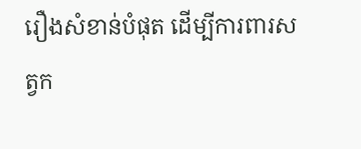រឿងសំខាន់បំផុត ដើម្បីការពារសត្វក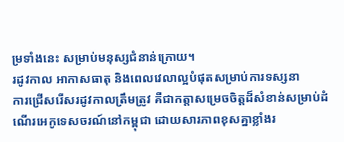ម្រទាំងនេះ សម្រាប់មនុស្សជំនាន់ក្រោយ។
រដូវកាល អាកាសធាតុ និងពេលវេលាល្អបំផុតសម្រាប់ការទស្សនា
ការជ្រើសរើសរដូវកាលត្រឹមត្រូវ គឺជាកត្តាសម្រេចចិត្តដ៏សំខាន់សម្រាប់ដំណើរអេកូទេសចរណ៍នៅកម្ពុជា ដោយសារភាពខុសគ្នាខ្លាំងរ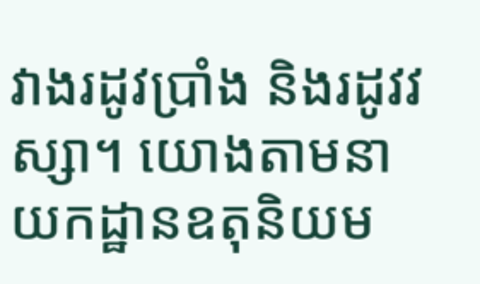វាងរដូវប្រាំង និងរដូវវស្សា។ យោងតាមនាយកដ្ឋានឧតុនិយម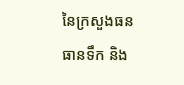នៃក្រសួងធនធានទឹក និង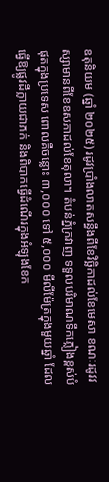ឧតុនិយម (ឆ្នាំ ២០២៥) រដូវប្រាំងលាតសន្ធឹងពីខែវិច្ឆិកាដល់ខែមេសា ខណៈរដូវវស្សាមានពីខែឧសភាដល់ខែតុលា។ តំបន់ភ្នំក្រវាញ ទទួលបរិមាណទឹកភ្លៀងខ្ពស់បំផុតក្នុងប្រទេស ពោលគឺចន្លោះ ៣,០០០ ទៅ ៥,០០០ មីលីម៉ែត្រក្នុងមួយឆ្នាំ ដែលធ្វើឱ្យផ្លូវដីក្លាយជាភក់ និងពិបាកធ្វើដំណើរក្នុងអំឡុងខែក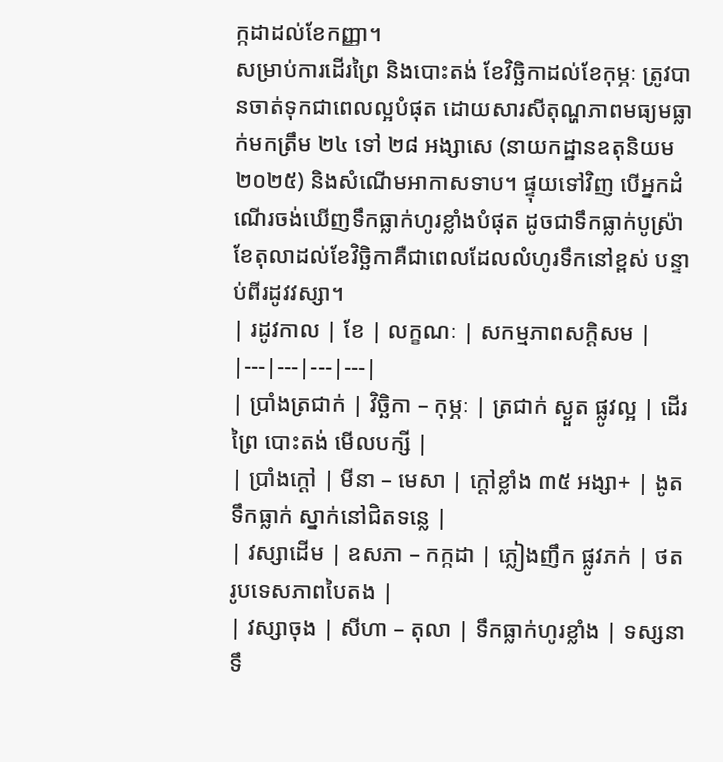ក្កដាដល់ខែកញ្ញា។
សម្រាប់ការដើរព្រៃ និងបោះតង់ ខែវិច្ឆិកាដល់ខែកុម្ភៈ ត្រូវបានចាត់ទុកជាពេលល្អបំផុត ដោយសារសីតុណ្ហភាពមធ្យមធ្លាក់មកត្រឹម ២៤ ទៅ ២៨ អង្សាសេ (នាយកដ្ឋានឧតុនិយម ២០២៥) និងសំណើមអាកាសទាប។ ផ្ទុយទៅវិញ បើអ្នកដំណើរចង់ឃើញទឹកធ្លាក់ហូរខ្លាំងបំផុត ដូចជាទឹកធ្លាក់បូស្រ៉ា ខែតុលាដល់ខែវិច្ឆិកាគឺជាពេលដែលលំហូរទឹកនៅខ្ពស់ បន្ទាប់ពីរដូវវស្សា។
| រដូវកាល | ខែ | លក្ខណៈ | សកម្មភាពសក្ដិសម |
|---|---|---|---|
| ប្រាំងត្រជាក់ | វិច្ឆិកា – កុម្ភៈ | ត្រជាក់ ស្ងួត ផ្លូវល្អ | ដើរព្រៃ បោះតង់ មើលបក្សី |
| ប្រាំងក្ដៅ | មីនា – មេសា | ក្ដៅខ្លាំង ៣៥ អង្សា+ | ងូតទឹកធ្លាក់ ស្នាក់នៅជិតទន្លេ |
| វស្សាដើម | ឧសភា – កក្កដា | ភ្លៀងញឹក ផ្លូវភក់ | ថតរូបទេសភាពបៃតង |
| វស្សាចុង | សីហា – តុលា | ទឹកធ្លាក់ហូរខ្លាំង | ទស្សនាទឹ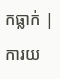កធ្លាក់ |
ការយ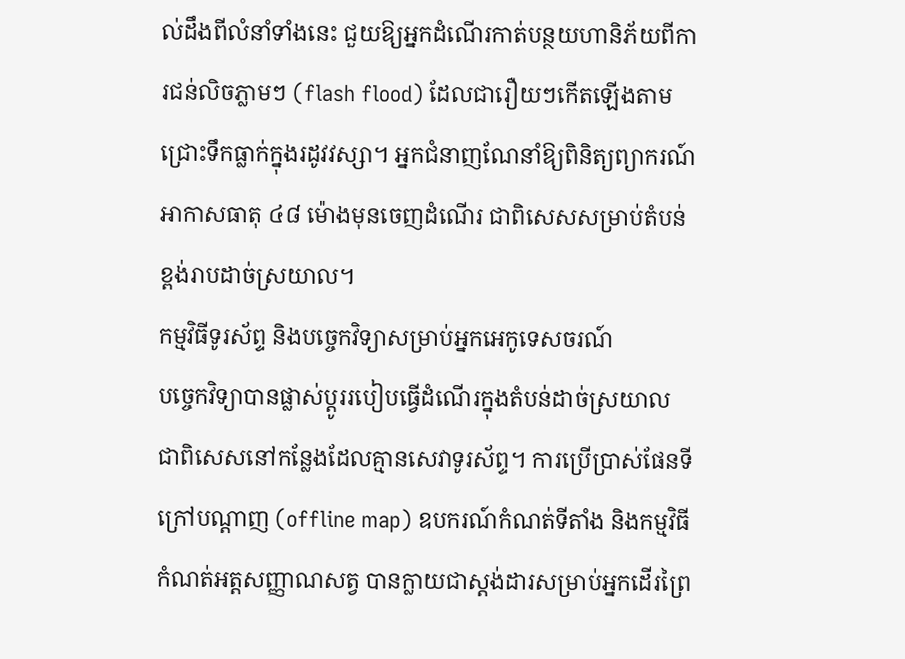ល់ដឹងពីលំនាំទាំងនេះ ជួយឱ្យអ្នកដំណើរកាត់បន្ថយហានិភ័យពីការជន់លិចភ្លាមៗ (flash flood) ដែលជារឿយៗកើតឡើងតាមជ្រោះទឹកធ្លាក់ក្នុងរដូវវស្សា។ អ្នកជំនាញណែនាំឱ្យពិនិត្យព្យាករណ៍អាកាសធាតុ ៤៨ ម៉ោងមុនចេញដំណើរ ជាពិសេសសម្រាប់តំបន់ខ្ពង់រាបដាច់ស្រយាល។
កម្មវិធីទូរស័ព្ទ និងបច្ចេកវិទ្យាសម្រាប់អ្នកអេកូទេសចរណ៍
បច្ចេកវិទ្យាបានផ្លាស់ប្ដូររបៀបធ្វើដំណើរក្នុងតំបន់ដាច់ស្រយាល ជាពិសេសនៅកន្លែងដែលគ្មានសេវាទូរស័ព្ទ។ ការប្រើប្រាស់ផែនទីក្រៅបណ្ដាញ (offline map) ឧបករណ៍កំណត់ទីតាំង និងកម្មវិធីកំណត់អត្តសញ្ញាណសត្វ បានក្លាយជាស្តង់ដារសម្រាប់អ្នកដើរព្រៃ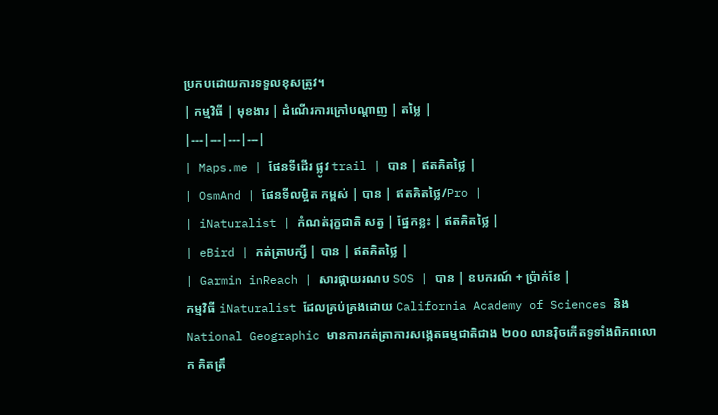ប្រកបដោយការទទួលខុសត្រូវ។
| កម្មវិធី | មុខងារ | ដំណើរការក្រៅបណ្ដាញ | តម្លៃ |
|---|---|---|---|
| Maps.me | ផែនទីដើរ ផ្លូវ trail | បាន | ឥតគិតថ្លៃ |
| OsmAnd | ផែនទីលម្អិត កម្ពស់ | បាន | ឥតគិតថ្លៃ/Pro |
| iNaturalist | កំណត់រុក្ខជាតិ សត្វ | ផ្នែកខ្លះ | ឥតគិតថ្លៃ |
| eBird | កត់ត្រាបក្សី | បាន | ឥតគិតថ្លៃ |
| Garmin inReach | សារផ្កាយរណប SOS | បាន | ឧបករណ៍ + ប្រ៉ាក់ខែ |
កម្មវិធី iNaturalist ដែលគ្រប់គ្រងដោយ California Academy of Sciences និង National Geographic មានការកត់ត្រាការសង្កេតធម្មជាតិជាង ២០០ លានរ៉ិចកើតទូទាំងពិភពលោក គិតត្រឹ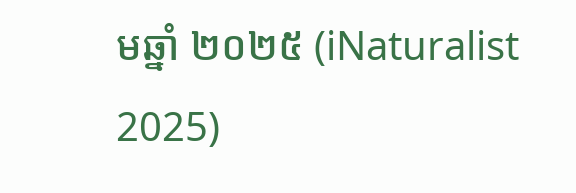មឆ្នាំ ២០២៥ (iNaturalist 2025)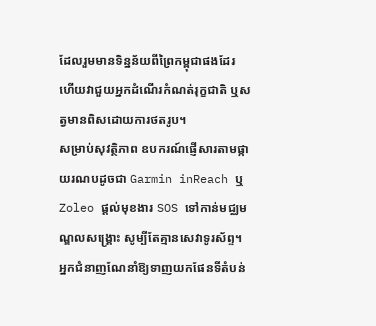ដែលរួមមានទិន្នន័យពីព្រៃកម្ពុជាផងដែរ ហើយវាជួយអ្នកដំណើរកំណត់រុក្ខជាតិ ឬសត្វមានពិសដោយការថតរូប។
សម្រាប់សុវត្ថិភាព ឧបករណ៍ផ្ញើសារតាមផ្កាយរណបដូចជា Garmin inReach ឬ Zoleo ផ្ដល់មុខងារ SOS ទៅកាន់មជ្ឈមណ្ឌលសង្គ្រោះ សូម្បីតែគ្មានសេវាទូរស័ព្ទ។ អ្នកជំនាញណែនាំឱ្យទាញយកផែនទីតំបន់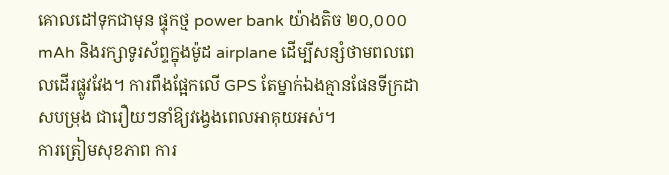គោលដៅទុកជាមុន ផ្ទុកថ្ម power bank យ៉ាងតិច ២០,០០០ mAh និងរក្សាទូរស័ព្ទក្នុងម៉ូដ airplane ដើម្បីសន្សំថាមពលពេលដើរផ្លូវវែង។ ការពឹងផ្អែកលើ GPS តែម្នាក់ឯងគ្មានផែនទីក្រដាសបម្រុង ជារឿយៗនាំឱ្យវង្វេងពេលអាគុយអស់។
ការត្រៀមសុខភាព ការ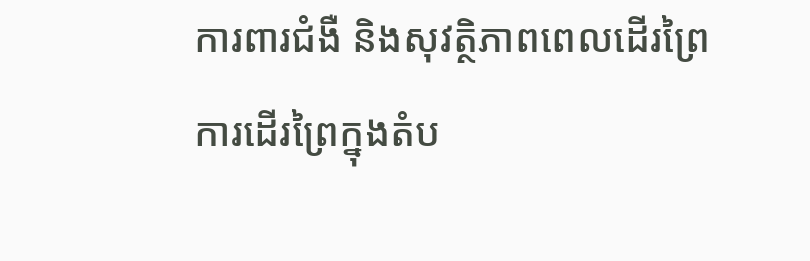ការពារជំងឺ និងសុវត្ថិភាពពេលដើរព្រៃ
ការដើរព្រៃក្នុងតំប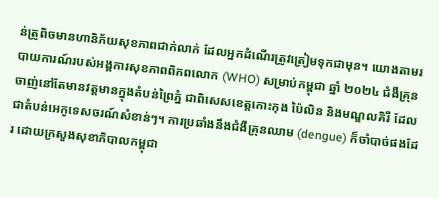ន់ត្រូពិចមានហានិភ័យសុខភាពជាក់លាក់ ដែលអ្នកដំណើរត្រូវត្រៀមទុកជាមុន។ យោងតាមរបាយការណ៍របស់អង្គការសុខភាពពិភពលោក (WHO) សម្រាប់កម្ពុជា ឆ្នាំ ២០២៤ ជំងឺគ្រុនចាញ់នៅតែមានវត្តមានក្នុងតំបន់ព្រៃភ្នំ ជាពិសេសខេត្តកោះកុង ប៉ៃលិន និងមណ្ឌលគិរី ដែលជាតំបន់អេកូទេសចរណ៍សំខាន់ៗ។ ការប្រឆាំងនឹងជំងឺគ្រុនឈាម (dengue) ក៏ចាំបាច់ផងដែរ ដោយក្រសួងសុខាភិបាលកម្ពុជា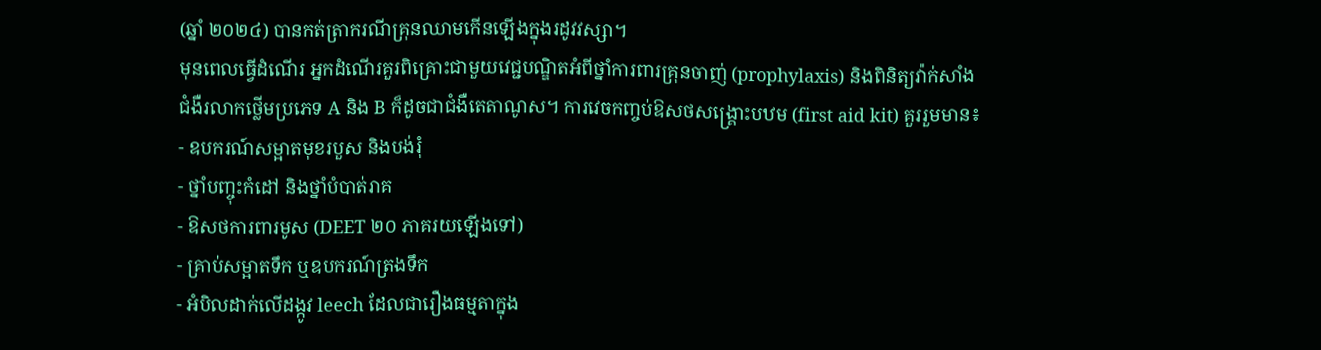(ឆ្នាំ ២០២៤) បានកត់ត្រាករណីគ្រុនឈាមកើនឡើងក្នុងរដូវវស្សា។
មុនពេលធ្វើដំណើរ អ្នកដំណើរគួរពិគ្រោះជាមួយវេជ្ជបណ្ឌិតអំពីថ្នាំការពារគ្រុនចាញ់ (prophylaxis) និងពិនិត្យវ៉ាក់សាំងជំងឺរលាកថ្លើមប្រភេទ A និង B ក៏ដូចជាជំងឺតេតាណូស។ ការវេចកញ្ចប់ឱសថសង្គ្រោះបឋម (first aid kit) គួររួមមាន៖
- ឧបករណ៍សម្អាតមុខរបួស និងបង់រុំ
- ថ្នាំបញ្ចុះកំដៅ និងថ្នាំបំបាត់រាគ
- ឱសថការពារមូស (DEET ២០ ភាគរយឡើងទៅ)
- គ្រាប់សម្អាតទឹក ឬឧបករណ៍ត្រងទឹក
- អំបិលដាក់លើដង្កូវ leech ដែលជារឿងធម្មតាក្នុង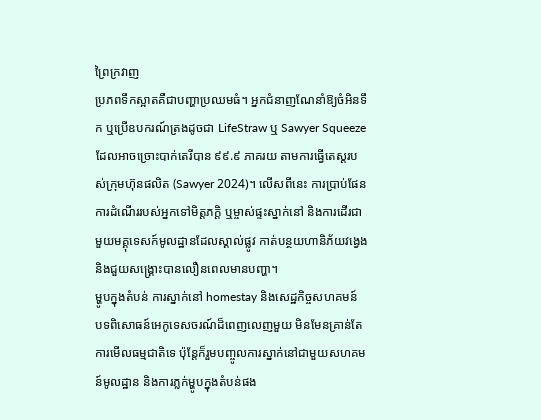ព្រៃក្រវាញ
ប្រភពទឹកស្អាតគឺជាបញ្ហាប្រឈមធំ។ អ្នកជំនាញណែនាំឱ្យចំអិនទឹក ឬប្រើឧបករណ៍ត្រងដូចជា LifeStraw ឬ Sawyer Squeeze ដែលអាចច្រោះបាក់តេរីបាន ៩៩.៩ ភាគរយ តាមការធ្វើតេស្តរបស់ក្រុមហ៊ុនផលិត (Sawyer 2024)។ លើសពីនេះ ការប្រាប់ផែនការដំណើររបស់អ្នកទៅមិត្តភក្ដិ ឬម្ចាស់ផ្ទះស្នាក់នៅ និងការដើរជាមួយមគ្គុទេសក៍មូលដ្ឋានដែលស្គាល់ផ្លូវ កាត់បន្ថយហានិភ័យវង្វេង និងជួយសង្គ្រោះបានលឿនពេលមានបញ្ហា។
ម្ហូបក្នុងតំបន់ ការស្នាក់នៅ homestay និងសេដ្ឋកិច្ចសហគមន៍
បទពិសោធន៍អេកូទេសចរណ៍ដ៏ពេញលេញមួយ មិនមែនគ្រាន់តែការមើលធម្មជាតិទេ ប៉ុន្តែក៏រួមបញ្ចូលការស្នាក់នៅជាមួយសហគមន៍មូលដ្ឋាន និងការភ្លក់ម្ហូបក្នុងតំបន់ផង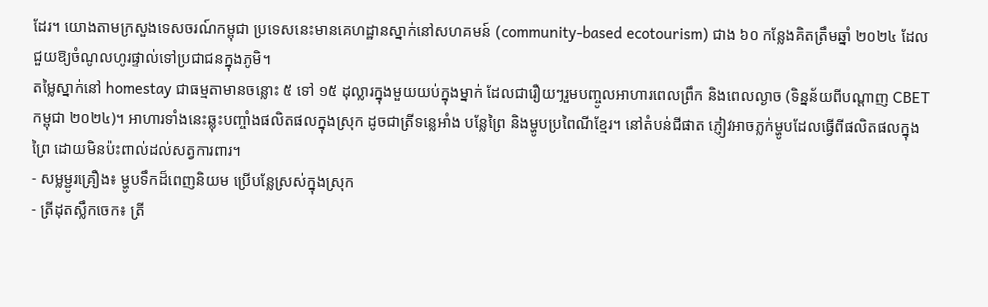ដែរ។ យោងតាមក្រសួងទេសចរណ៍កម្ពុជា ប្រទេសនេះមានគេហដ្ឋានស្នាក់នៅសហគមន៍ (community-based ecotourism) ជាង ៦០ កន្លែងគិតត្រឹមឆ្នាំ ២០២៤ ដែលជួយឱ្យចំណូលហូរផ្ទាល់ទៅប្រជាជនក្នុងភូមិ។
តម្លៃស្នាក់នៅ homestay ជាធម្មតាមានចន្លោះ ៥ ទៅ ១៥ ដុល្លារក្នុងមួយយប់ក្នុងម្នាក់ ដែលជារឿយៗរួមបញ្ចូលអាហារពេលព្រឹក និងពេលល្ងាច (ទិន្នន័យពីបណ្ដាញ CBET កម្ពុជា ២០២៤)។ អាហារទាំងនេះឆ្លុះបញ្ចាំងផលិតផលក្នុងស្រុក ដូចជាត្រីទន្លេអាំង បន្លែព្រៃ និងម្ហូបប្រពៃណីខ្មែរ។ នៅតំបន់ជីផាត ភ្ញៀវអាចភ្លក់ម្ហូបដែលធ្វើពីផលិតផលក្នុងព្រៃ ដោយមិនប៉ះពាល់ដល់សត្វការពារ។
- សម្លម្ជូរគ្រឿង៖ ម្ហូបទឹកដ៏ពេញនិយម ប្រើបន្លែស្រស់ក្នុងស្រុក
- ត្រីដុតស្លឹកចេក៖ ត្រី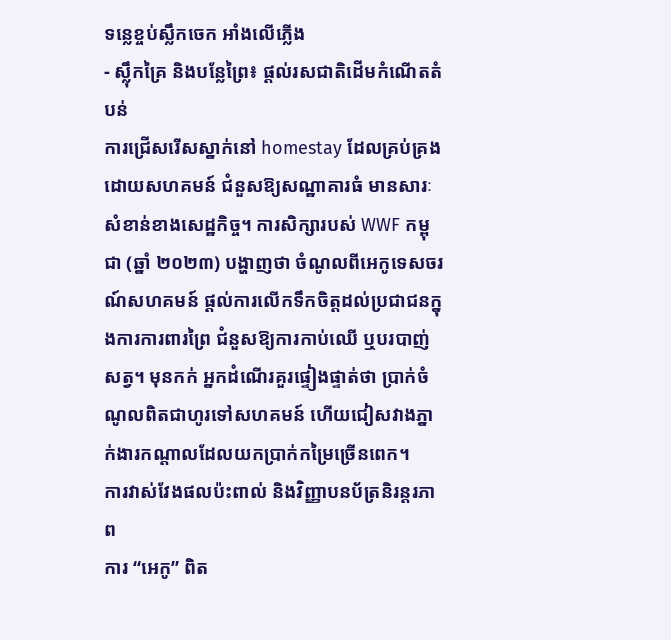ទន្លេខ្ចប់ស្លឹកចេក អាំងលើភ្លើង
- ស្ល៉ឹកគ្រៃ និងបន្លែព្រៃ៖ ផ្ដល់រសជាតិដើមកំណើតតំបន់
ការជ្រើសរើសស្នាក់នៅ homestay ដែលគ្រប់គ្រងដោយសហគមន៍ ជំនួសឱ្យសណ្ឋាគារធំ មានសារៈសំខាន់ខាងសេដ្ឋកិច្ច។ ការសិក្សារបស់ WWF កម្ពុជា (ឆ្នាំ ២០២៣) បង្ហាញថា ចំណូលពីអេកូទេសចរណ៍សហគមន៍ ផ្ដល់ការលើកទឹកចិត្តដល់ប្រជាជនក្នុងការការពារព្រៃ ជំនួសឱ្យការកាប់ឈើ ឬបរបាញ់សត្វ។ មុនកក់ អ្នកដំណើរគួរផ្ទៀងផ្ទាត់ថា ប្រាក់ចំណូលពិតជាហូរទៅសហគមន៍ ហើយជៀសវាងភ្នាក់ងារកណ្ដាលដែលយកប្រាក់កម្រៃច្រើនពេក។
ការវាស់វែងផលប៉ះពាល់ និងវិញ្ញាបនប័ត្រនិរន្តរភាព
ការ “អេកូ” ពិត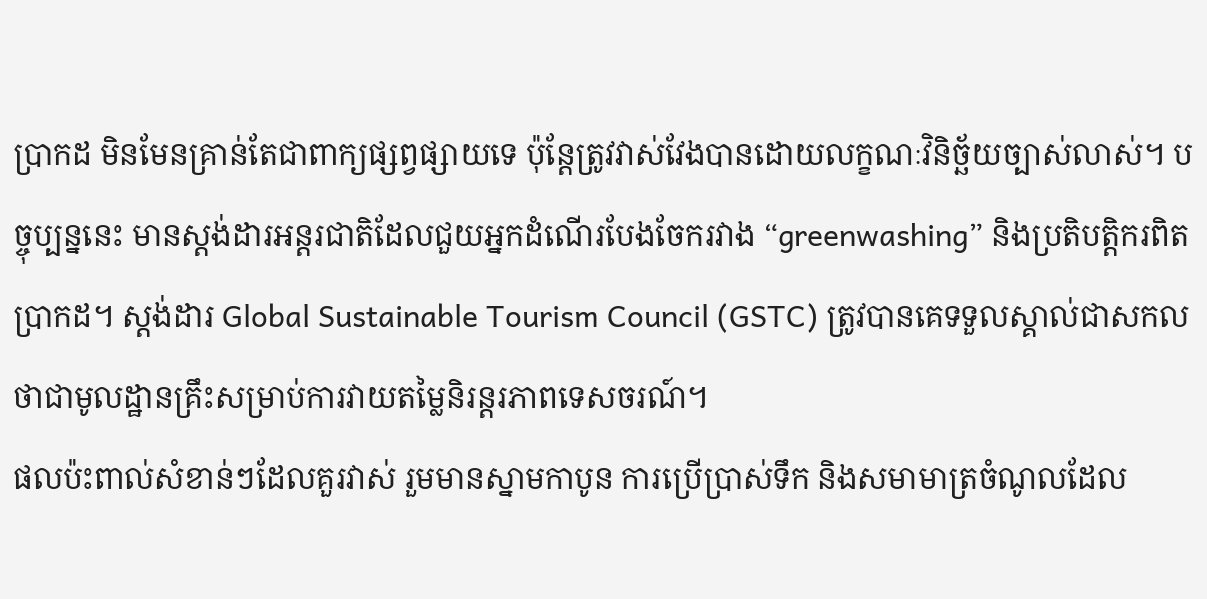ប្រាកដ មិនមែនគ្រាន់តែជាពាក្យផ្សព្វផ្សាយទេ ប៉ុន្តែត្រូវវាស់វែងបានដោយលក្ខណៈវិនិច្ឆ័យច្បាស់លាស់។ បច្ចុប្បន្ននេះ មានស្តង់ដារអន្តរជាតិដែលជួយអ្នកដំណើរបែងចែករវាង “greenwashing” និងប្រតិបត្តិករពិតប្រាកដ។ ស្តង់ដារ Global Sustainable Tourism Council (GSTC) ត្រូវបានគេទទួលស្គាល់ជាសកលថាជាមូលដ្ឋានគ្រឹះសម្រាប់ការវាយតម្លៃនិរន្តរភាពទេសចរណ៍។
ផលប៉ះពាល់សំខាន់ៗដែលគួរវាស់ រួមមានស្នាមកាបូន ការប្រើប្រាស់ទឹក និងសមាមាត្រចំណូលដែល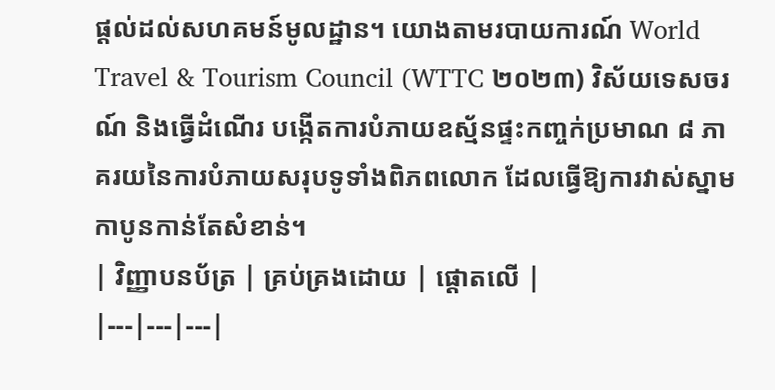ផ្ដល់ដល់សហគមន៍មូលដ្ឋាន។ យោងតាមរបាយការណ៍ World Travel & Tourism Council (WTTC ២០២៣) វិស័យទេសចរណ៍ និងធ្វើដំណើរ បង្កើតការបំភាយឧស្ម័នផ្ទះកញ្ចក់ប្រមាណ ៨ ភាគរយនៃការបំភាយសរុបទូទាំងពិភពលោក ដែលធ្វើឱ្យការវាស់ស្នាមកាបូនកាន់តែសំខាន់។
| វិញ្ញាបនប័ត្រ | គ្រប់គ្រងដោយ | ផ្ដោតលើ |
|---|---|---|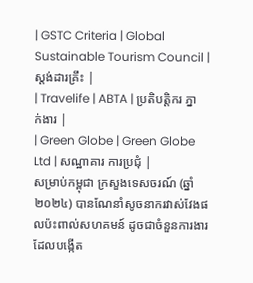| GSTC Criteria | Global Sustainable Tourism Council | ស្តង់ដារគ្រឹះ |
| Travelife | ABTA | ប្រតិបត្តិករ ភ្នាក់ងារ |
| Green Globe | Green Globe Ltd | សណ្ឋាគារ ការប្រជុំ |
សម្រាប់កម្ពុជា ក្រសួងទេសចរណ៍ (ឆ្នាំ ២០២៤) បានណែនាំសូចនាករវាស់វែងផលប៉ះពាល់សហគមន៍ ដូចជាចំនួនការងារដែលបង្កើត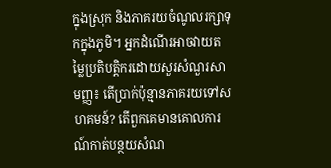ក្នុងស្រុក និងភាគរយចំណូលរក្សាទុកក្នុងភូមិ។ អ្នកដំណើរអាចវាយតម្លៃប្រតិបត្តិករដោយសួរសំណួរសាមញ្ញ៖ តើប្រាក់ប៉ុន្មានភាគរយទៅសហគមន៍? តើពួកគេមានគោលការណ៍កាត់បន្ថយសំណ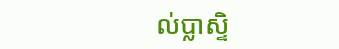ល់ប្លាស្ទិ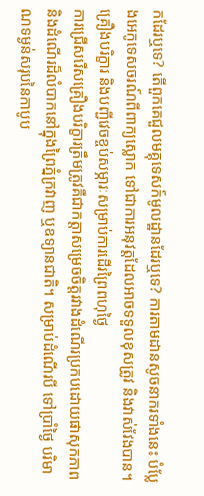កដែរឬទេ? តើពួកគេជួលមគ្គុទេសក៍មូលដ្ឋានដែរឬទេ? ការតាមដានសូចនាករទាំងនេះ បំប្លែងអេកូទេសចរណ៍ពីពាក្យស្លោក ទៅជាការអនុវត្តដែលអាចទទួលខុសត្រូវ និងវាស់វែងបាន។
គ្រឿងបរិក្ខារ និងបញ្ជីវេចខ្ចប់សម្ភារៈសម្រាប់ការដើរព្រៃពហុថ្ងៃ
ការជ្រើសរើសគ្រឿងបរិក្ខារត្រឹមត្រូវគឺជាកត្តាសម្រេចចិត្តរវាងដំណើរប្រកបដោយផាសុកភាព និងដំណើរដ៏លំបាកនៅក្នុងព្រៃភ្នំក្រវាញ ឬឧទ្យានជាតិ។ សម្រាប់ដំណើរបី ទៅប្រាំថ្ងៃ បរិមាណទម្ងន់សរុបនៃកាបូប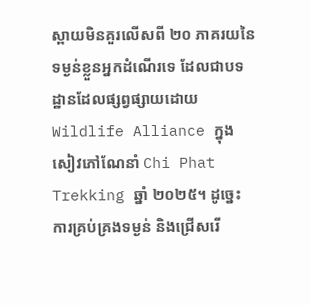ស្ពាយមិនគួរលើសពី ២០ ភាគរយនៃទម្ងន់ខ្លួនអ្នកដំណើរទេ ដែលជាបទដ្ឋានដែលផ្សព្វផ្សាយដោយ Wildlife Alliance ក្នុងសៀវភៅណែនាំ Chi Phat Trekking ឆ្នាំ ២០២៥។ ដូច្នេះ ការគ្រប់គ្រងទម្ងន់ និងជ្រើសរើ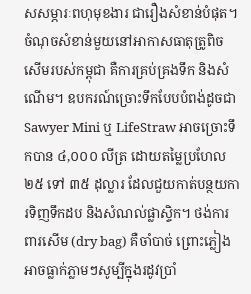សសម្ភារៈពហុមុខងារ ជារឿងសំខាន់បំផុត។
ចំណុចសំខាន់មួយនៅអាកាសធាតុត្រូពិចសើមរបស់កម្ពុជា គឺការគ្រប់គ្រងទឹក និងសំណើម។ ឧបករណ៍ច្រោះទឹកបែបបំពង់ដូចជា Sawyer Mini ឬ LifeStraw អាចច្រោះទឹកបាន ៤,០០០ លីត្រ ដោយតម្លៃប្រហែល ២៥ ទៅ ៣៥ ដុល្លារ ដែលជួយកាត់បន្ថយការទិញទឹកដប និងសំណល់ផ្លាស្ទិក។ ថង់ការពារសើម (dry bag) គឺចាំបាច់ ព្រោះភ្លៀងអាចធ្លាក់ភ្លាមៗសូម្បីក្នុងរដូវប្រាំ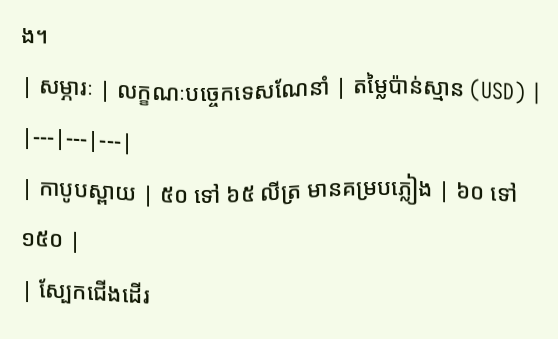ង។
| សម្ភារៈ | លក្ខណៈបច្ចេកទេសណែនាំ | តម្លៃប៉ាន់ស្មាន (USD) |
|---|---|---|
| កាបូបស្ពាយ | ៥០ ទៅ ៦៥ លីត្រ មានគម្របភ្លៀង | ៦០ ទៅ ១៥០ |
| ស្បែកជើងដើរ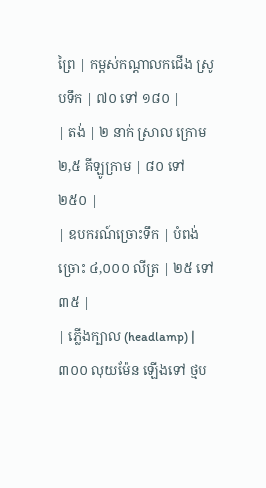ព្រៃ | កម្ពស់កណ្តាលកជើង ស្រូបទឹក | ៧០ ទៅ ១៨០ |
| តង់ | ២ នាក់ ស្រាល ក្រោម ២,៥ គីឡូក្រាម | ៨០ ទៅ ២៥០ |
| ឧបករណ៍ច្រោះទឹក | បំពង់ច្រោះ ៤,០០០ លីត្រ | ២៥ ទៅ ៣៥ |
| ភ្លើងក្បាល (headlamp) | ៣០០ លុយម៉ែន ឡើងទៅ ថ្មប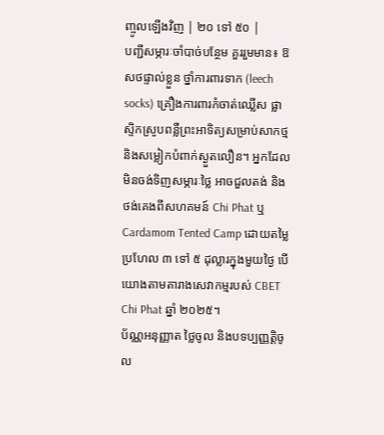ញ្ចូលឡើងវិញ | ២០ ទៅ ៥០ |
បញ្ជីសម្ភារៈចាំបាច់បន្ថែម គួររួមមាន៖ ឱសថផ្ទាល់ខ្លួន ថ្នាំការពារទាក (leech socks) គ្រឿងការពារកំចាត់ឈ្លើស ផ្លាស្ទិកស្រូបពន្លឺព្រះអាទិត្យសម្រាប់សាកថ្ម និងសម្លៀកបំពាក់ស្ងួតលឿន។ អ្នកដែលមិនចង់ទិញសម្ភារៈថ្លៃ អាចជួលតង់ និងថង់គេងពីសហគមន៍ Chi Phat ឬ Cardamom Tented Camp ដោយតម្លៃប្រហែល ៣ ទៅ ៥ ដុល្លារក្នុងមួយថ្ងៃ បើយោងតាមតារាងសេវាកម្មរបស់ CBET Chi Phat ឆ្នាំ ២០២៥។
ប័ណ្ណអនុញ្ញាត ថ្លៃចូល និងបទប្បញ្ញត្តិចូល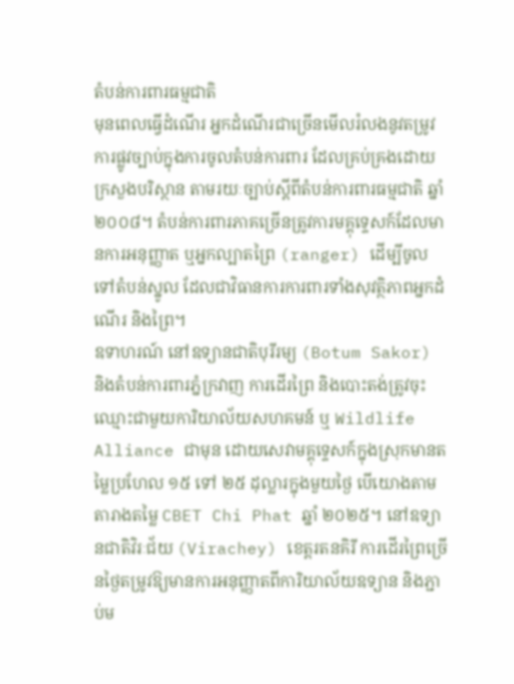តំបន់ការពារធម្មជាតិ
មុនពេលធ្វើដំណើរ អ្នកដំណើរជាច្រើនមើលរំលងនូវតម្រូវការផ្លូវច្បាប់ក្នុងការចូលតំបន់ការពារ ដែលគ្រប់គ្រងដោយក្រសួងបរិស្ថាន តាមរយៈច្បាប់ស្តីពីតំបន់ការពារធម្មជាតិ ឆ្នាំ ២០០៨។ តំបន់ការពារភាគច្រើនត្រូវការមគ្គុទ្ទេសក៍ដែលមានការអនុញ្ញាត ឬអ្នកល្បាតព្រៃ (ranger) ដើម្បីចូលទៅតំបន់ស្នូល ដែលជាវិធានការការពារទាំងសុវត្ថិភាពអ្នកដំណើរ និងព្រៃ។
ឧទាហរណ៍ នៅឧទ្យានជាតិបុរីរម្យ (Botum Sakor) និងតំបន់ការពារភ្នំក្រវាញ ការដើរព្រៃ និងបោះតង់ត្រូវចុះឈ្មោះជាមួយការិយាល័យសហគមន៍ ឬ Wildlife Alliance ជាមុន ដោយសេវាមគ្គុទ្ទេសក៍ក្នុងស្រុកមានតម្លៃប្រហែល ១៥ ទៅ ២៥ ដុល្លារក្នុងមួយថ្ងៃ បើយោងតាមតារាងតម្លៃ CBET Chi Phat ឆ្នាំ ២០២៥។ នៅឧទ្យានជាតិវិរៈជ័យ (Virachey) ខេត្តរតនគិរី ការដើរព្រៃច្រើនថ្ងៃតម្រូវឱ្យមានការអនុញ្ញាតពីការិយាល័យឧទ្យាន និងភ្ជាប់ម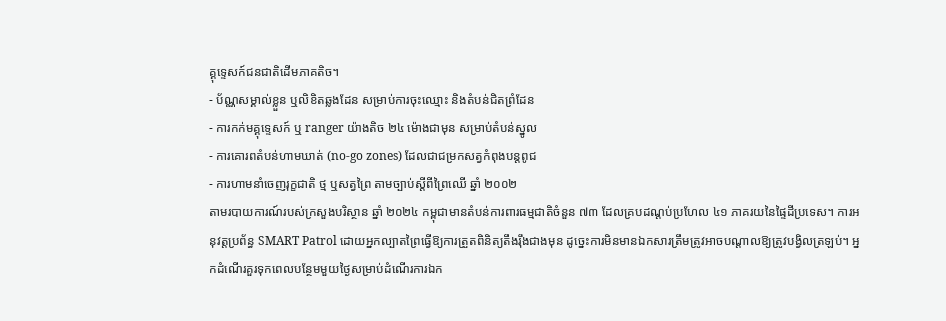គ្គុទ្ទេសក៍ជនជាតិដើមភាគតិច។
- ប័ណ្ណសម្គាល់ខ្លួន ឬលិខិតឆ្លងដែន សម្រាប់ការចុះឈ្មោះ និងតំបន់ជិតព្រំដែន
- ការកក់មគ្គុទ្ទេសក៍ ឬ ranger យ៉ាងតិច ២៤ ម៉ោងជាមុន សម្រាប់តំបន់ស្នូល
- ការគោរពតំបន់ហាមឃាត់ (no-go zones) ដែលជាជម្រកសត្វកំពុងបន្តពូជ
- ការហាមនាំចេញរុក្ខជាតិ ថ្ម ឬសត្វព្រៃ តាមច្បាប់ស្តីពីព្រៃឈើ ឆ្នាំ ២០០២
តាមរបាយការណ៍របស់ក្រសួងបរិស្ថាន ឆ្នាំ ២០២៤ កម្ពុជាមានតំបន់ការពារធម្មជាតិចំនួន ៧៣ ដែលគ្របដណ្តប់ប្រហែល ៤១ ភាគរយនៃផ្ទៃដីប្រទេស។ ការអនុវត្តប្រព័ន្ធ SMART Patrol ដោយអ្នកល្បាតព្រៃធ្វើឱ្យការត្រួតពិនិត្យតឹងរ៉ឹងជាងមុន ដូច្នេះការមិនមានឯកសារត្រឹមត្រូវអាចបណ្តាលឱ្យត្រូវបង្វិលត្រឡប់។ អ្នកដំណើរគួរទុកពេលបន្ថែមមួយថ្ងៃសម្រាប់ដំណើរការឯក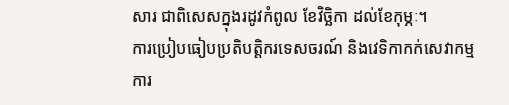សារ ជាពិសេសក្នុងរដូវកំពូល ខែវិច្ឆិកា ដល់ខែកុម្ភៈ។
ការប្រៀបធៀបប្រតិបត្តិករទេសចរណ៍ និងវេទិកាកក់សេវាកម្ម
ការ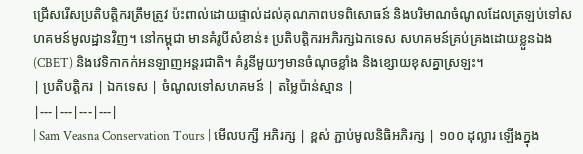ជ្រើសរើសប្រតិបត្តិករត្រឹមត្រូវ ប៉ះពាល់ដោយផ្ទាល់ដល់គុណភាពបទពិសោធន៍ និងបរិមាណចំណូលដែលត្រឡប់ទៅសហគមន៍មូលដ្ឋានវិញ។ នៅកម្ពុជា មានគំរូបីសំខាន់៖ ប្រតិបត្តិករអភិរក្សឯកទេស សហគមន៍គ្រប់គ្រងដោយខ្លួនឯង (CBET) និងវេទិកាកក់អនឡាញអន្តរជាតិ។ គំរូនីមួយៗមានចំណុចខ្លាំង និងខ្សោយខុសគ្នាស្រឡះ។
| ប្រតិបត្តិករ | ឯកទេស | ចំណូលទៅសហគមន៍ | តម្លៃប៉ាន់ស្មាន |
|---|---|---|---|
| Sam Veasna Conservation Tours | មើលបក្សី អភិរក្ស | ខ្ពស់ ភ្ជាប់មូលនិធិអភិរក្ស | ១០០ ដុល្លារ ឡើងក្នុង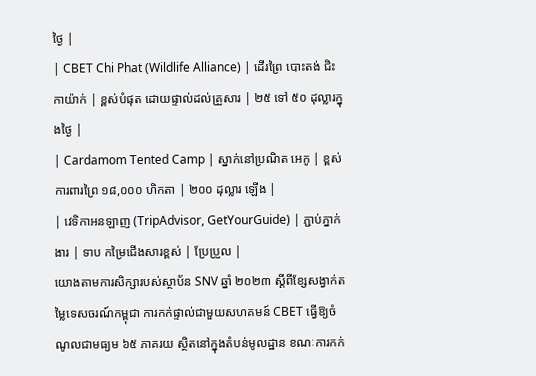ថ្ងៃ |
| CBET Chi Phat (Wildlife Alliance) | ដើរព្រៃ បោះតង់ ជិះកាយ៉ាក់ | ខ្ពស់បំផុត ដោយផ្ទាល់ដល់គ្រួសារ | ២៥ ទៅ ៥០ ដុល្លារក្នុងថ្ងៃ |
| Cardamom Tented Camp | ស្នាក់នៅប្រណិត អេកូ | ខ្ពស់ ការពារព្រៃ ១៨,០០០ ហិកតា | ២០០ ដុល្លារ ឡើង |
| វេទិកាអនឡាញ (TripAdvisor, GetYourGuide) | ភ្ជាប់ភ្នាក់ងារ | ទាប កម្រៃជើងសារខ្ពស់ | ប្រែប្រួល |
យោងតាមការសិក្សារបស់ស្ថាប័ន SNV ឆ្នាំ ២០២៣ ស្តីពីខ្សែសង្វាក់តម្លៃទេសចរណ៍កម្ពុជា ការកក់ផ្ទាល់ជាមួយសហគមន៍ CBET ធ្វើឱ្យចំណូលជាមធ្យម ៦៥ ភាគរយ ស្ថិតនៅក្នុងតំបន់មូលដ្ឋាន ខណៈការកក់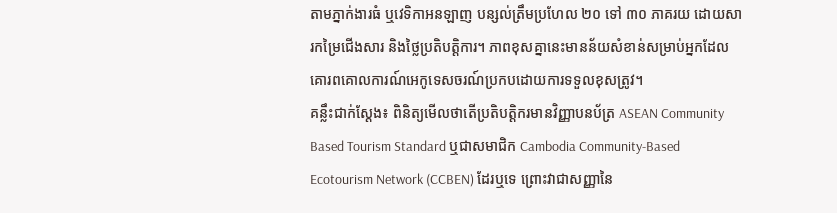តាមភ្នាក់ងារធំ ឬវេទិកាអនឡាញ បន្សល់ត្រឹមប្រហែល ២០ ទៅ ៣០ ភាគរយ ដោយសារកម្រៃជើងសារ និងថ្លៃប្រតិបត្តិការ។ ភាពខុសគ្នានេះមានន័យសំខាន់សម្រាប់អ្នកដែលគោរពគោលការណ៍អេកូទេសចរណ៍ប្រកបដោយការទទួលខុសត្រូវ។
គន្លឹះជាក់ស្តែង៖ ពិនិត្យមើលថាតើប្រតិបត្តិករមានវិញ្ញាបនប័ត្រ ASEAN Community Based Tourism Standard ឬជាសមាជិក Cambodia Community-Based Ecotourism Network (CCBEN) ដែរឬទេ ព្រោះវាជាសញ្ញានៃ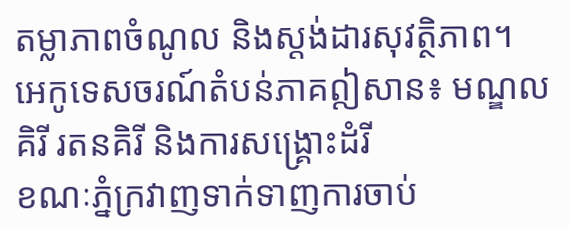តម្លាភាពចំណូល និងស្តង់ដារសុវត្ថិភាព។
អេកូទេសចរណ៍តំបន់ភាគឦសាន៖ មណ្ឌលគិរី រតនគិរី និងការសង្គ្រោះដំរី
ខណៈភ្នំក្រវាញទាក់ទាញការចាប់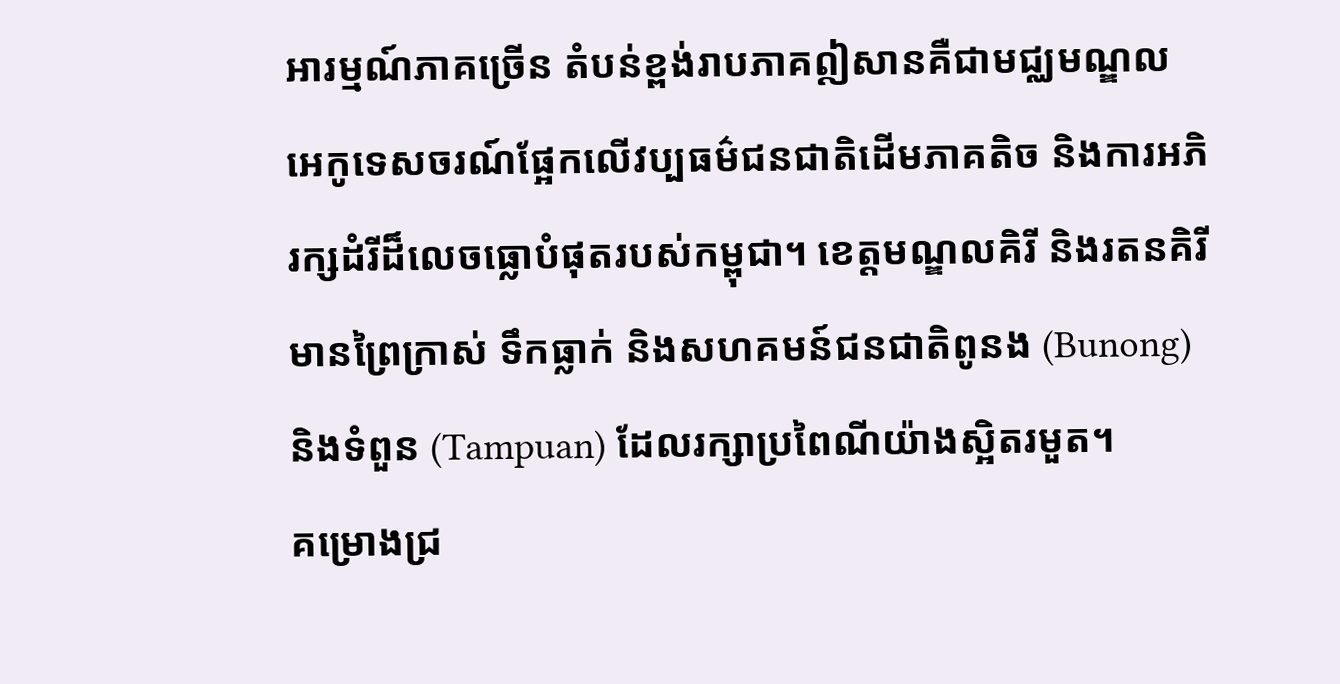អារម្មណ៍ភាគច្រើន តំបន់ខ្ពង់រាបភាគឦសានគឺជាមជ្ឈមណ្ឌលអេកូទេសចរណ៍ផ្អែកលើវប្បធម៌ជនជាតិដើមភាគតិច និងការអភិរក្សដំរីដ៏លេចធ្លោបំផុតរបស់កម្ពុជា។ ខេត្តមណ្ឌលគិរី និងរតនគិរីមានព្រៃក្រាស់ ទឹកធ្លាក់ និងសហគមន៍ជនជាតិពូនង (Bunong) និងទំពួន (Tampuan) ដែលរក្សាប្រពៃណីយ៉ាងស្អិតរមួត។
គម្រោងជ្រ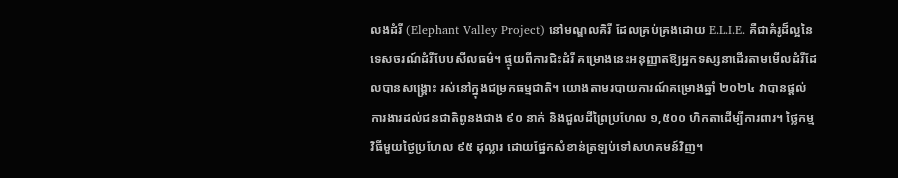លងដំរី (Elephant Valley Project) នៅមណ្ឌលគិរី ដែលគ្រប់គ្រងដោយ E.L.I.E. គឺជាគំរូដ៏ល្អនៃទេសចរណ៍ដំរីបែបសីលធម៌។ ផ្ទុយពីការជិះដំរី គម្រោងនេះអនុញ្ញាតឱ្យអ្នកទស្សនាដើរតាមមើលដំរីដែលបានសង្គ្រោះ រស់នៅក្នុងជម្រកធម្មជាតិ។ យោងតាមរបាយការណ៍គម្រោងឆ្នាំ ២០២៤ វាបានផ្តល់ការងារដល់ជនជាតិពូនងជាង ៩០ នាក់ និងជួលដីព្រៃប្រហែល ១,៥០០ ហិកតាដើម្បីការពារ។ ថ្លៃកម្មវិធីមួយថ្ងៃប្រហែល ៩៥ ដុល្លារ ដោយផ្នែកសំខាន់ត្រឡប់ទៅសហគមន៍វិញ។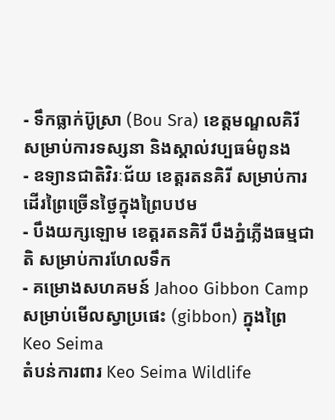- ទឹកធ្លាក់ប៊ូស្រា (Bou Sra) ខេត្តមណ្ឌលគិរី សម្រាប់ការទស្សនា និងស្គាល់វប្បធម៌ពូនង
- ឧទ្យានជាតិវិរៈជ័យ ខេត្តរតនគិរី សម្រាប់ការដើរព្រៃច្រើនថ្ងៃក្នុងព្រៃបឋម
- បឹងយក្សឡោម ខេត្តរតនគិរី បឹងភ្នំភ្លើងធម្មជាតិ សម្រាប់ការហែលទឹក
- គម្រោងសហគមន៍ Jahoo Gibbon Camp សម្រាប់មើលស្វាប្រផេះ (gibbon) ក្នុងព្រៃ Keo Seima
តំបន់ការពារ Keo Seima Wildlife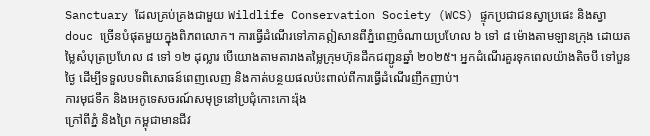Sanctuary ដែលគ្រប់គ្រងជាមួយ Wildlife Conservation Society (WCS) ផ្ទុកប្រជាជនស្វាប្រផេះ និងស្វា douc ច្រើនបំផុតមួយក្នុងពិភពលោក។ ការធ្វើដំណើរទៅភាគឦសានពីភ្នំពេញចំណាយប្រហែល ៦ ទៅ ៨ ម៉ោងតាមឡានក្រុង ដោយតម្លៃសំបុត្រប្រហែល ៨ ទៅ ១២ ដុល្លារ បើយោងតាមតារាងតម្លៃក្រុមហ៊ុនដឹកជញ្ជូនឆ្នាំ ២០២៥។ អ្នកដំណើរគួរទុកពេលយ៉ាងតិចបី ទៅបួនថ្ងៃ ដើម្បីទទួលបទពិសោធន៍ពេញលេញ និងកាត់បន្ថយផលប៉ះពាល់ពីការធ្វើដំណើរញឹកញាប់។
ការមុជទឹក និងអេកូទេសចរណ៍សមុទ្រនៅប្រជុំកោះកោះរ៉ុង
ក្រៅពីភ្នំ និងព្រៃ កម្ពុជាមានជីវ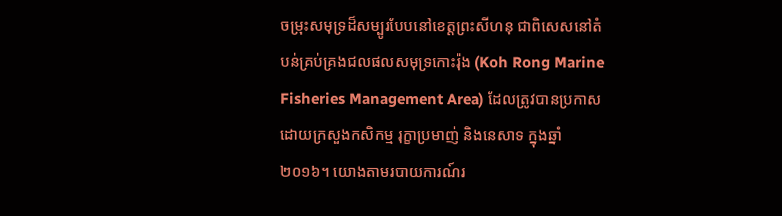ចម្រុះសមុទ្រដ៏សម្បូរបែបនៅខេត្តព្រះសីហនុ ជាពិសេសនៅតំបន់គ្រប់គ្រងជលផលសមុទ្រកោះរ៉ុង (Koh Rong Marine Fisheries Management Area) ដែលត្រូវបានប្រកាសដោយក្រសួងកសិកម្ម រុក្ខាប្រមាញ់ និងនេសាទ ក្នុងឆ្នាំ ២០១៦។ យោងតាមរបាយការណ៍រ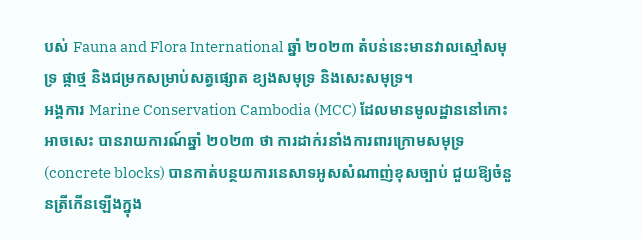បស់ Fauna and Flora International ឆ្នាំ ២០២៣ តំបន់នេះមានវាលស្មៅសមុទ្រ ផ្កាថ្ម និងជម្រកសម្រាប់សត្វផ្សោត ខ្យងសមុទ្រ និងសេះសមុទ្រ។
អង្គការ Marine Conservation Cambodia (MCC) ដែលមានមូលដ្ឋាននៅកោះអាចសេះ បានរាយការណ៍ឆ្នាំ ២០២៣ ថា ការដាក់រនាំងការពារក្រោមសមុទ្រ (concrete blocks) បានកាត់បន្ថយការនេសាទអូសសំណាញ់ខុសច្បាប់ ជួយឱ្យចំនួនត្រីកើនឡើងក្នុង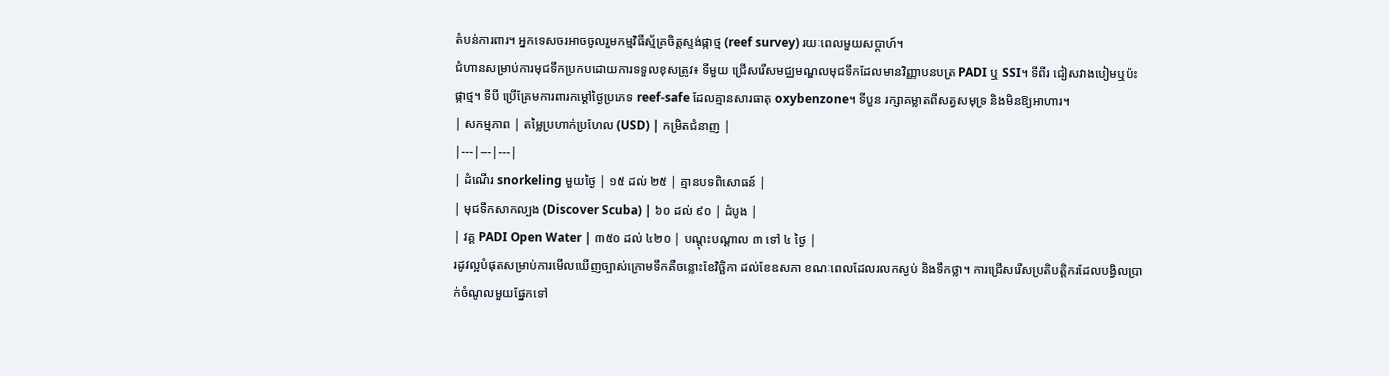តំបន់ការពារ។ អ្នកទេសចរអាចចូលរួមកម្មវិធីស្ម័គ្រចិត្តស្ទង់ផ្កាថ្ម (reef survey) រយៈពេលមួយសប្តាហ៍។
ជំហានសម្រាប់ការមុជទឹកប្រកបដោយការទទួលខុសត្រូវ៖ ទីមួយ ជ្រើសរើសមជ្ឈមណ្ឌលមុជទឹកដែលមានវិញ្ញាបនបត្រ PADI ឬ SSI។ ទីពីរ ជៀសវាងបៀមឬប៉ះផ្កាថ្ម។ ទីបី ប្រើគ្រែមការពារកម្ដៅថ្ងៃប្រភេទ reef-safe ដែលគ្មានសារធាតុ oxybenzone។ ទីបួន រក្សាគម្លាតពីសត្វសមុទ្រ និងមិនឱ្យអាហារ។
| សកម្មភាព | តម្លៃប្រហាក់ប្រហែល (USD) | កម្រិតជំនាញ |
|---|---|---|
| ដំណើរ snorkeling មួយថ្ងៃ | ១៥ ដល់ ២៥ | គ្មានបទពិសោធន៍ |
| មុជទឹកសាកល្បង (Discover Scuba) | ៦០ ដល់ ៩០ | ដំបូង |
| វគ្គ PADI Open Water | ៣៥០ ដល់ ៤២០ | បណ្ដុះបណ្ដាល ៣ ទៅ ៤ ថ្ងៃ |
រដូវល្អបំផុតសម្រាប់ការមើលឃើញច្បាស់ក្រោមទឹកគឺចន្លោះខែវិច្ឆិកា ដល់ខែឧសភា ខណៈពេលដែលរលកស្ងប់ និងទឹកថ្លា។ ការជ្រើសរើសប្រតិបត្តិករដែលបង្វិលប្រាក់ចំណូលមួយផ្នែកទៅ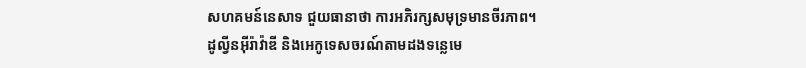សហគមន៍នេសាទ ជួយធានាថា ការអភិរក្សសមុទ្រមានចីរភាព។
ដូល្វីនអ៊ីរ៉ាវ៉ាឌី និងអេកូទេសចរណ៍តាមដងទន្លេមេ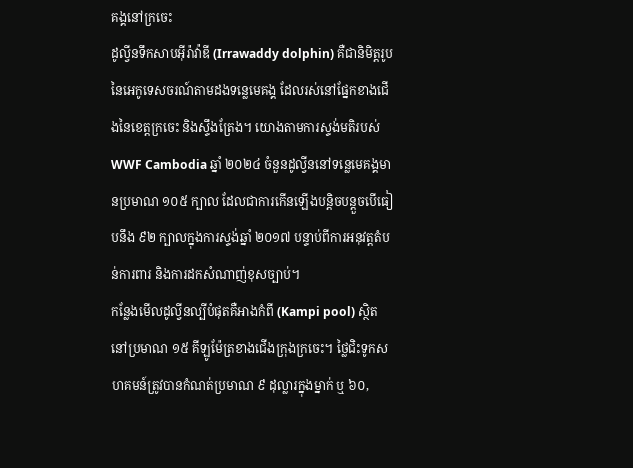គង្គនៅក្រចេះ
ដូល្វីនទឹកសាបអ៊ីរ៉ាវ៉ាឌី (Irrawaddy dolphin) គឺជានិមិត្តរូបនៃអេកូទេសចរណ៍តាមដងទន្លេមេគង្គ ដែលរស់នៅផ្នែកខាងជើងនៃខេត្តក្រចេះ និងស្ទឹងត្រែង។ យោងតាមការស្ទង់មតិរបស់ WWF Cambodia ឆ្នាំ ២០២៤ ចំនួនដូល្វីននៅទន្លេមេគង្គមានប្រមាណ ១០៥ ក្បាល ដែលជាការកើនឡើងបន្តិចបន្តួចបើធៀបនឹង ៩២ ក្បាលក្នុងការស្ទង់ឆ្នាំ ២០១៧ បន្ទាប់ពីការអនុវត្តតំបន់ការពារ និងការដកសំណាញ់ខុសច្បាប់។
កន្លែងមើលដូល្វីនល្បីបំផុតគឺអាងកំពី (Kampi pool) ស្ថិតនៅប្រមាណ ១៥ គីឡូម៉ែត្រខាងជើងក្រុងក្រចេះ។ ថ្លៃជិះទូកសហគមន៍ត្រូវបានកំណត់ប្រមាណ ៩ ដុល្លារក្នុងម្នាក់ ឬ ៦០,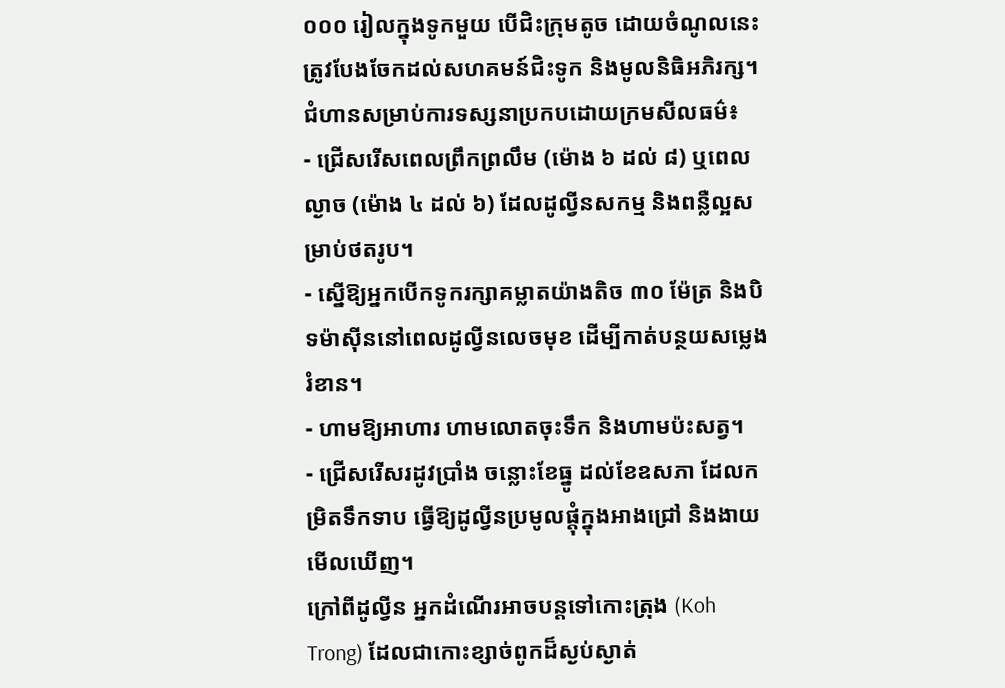០០០ រៀលក្នុងទូកមួយ បើជិះក្រុមតូច ដោយចំណូលនេះត្រូវបែងចែកដល់សហគមន៍ជិះទូក និងមូលនិធិអភិរក្ស។
ជំហានសម្រាប់ការទស្សនាប្រកបដោយក្រមសីលធម៌៖
- ជ្រើសរើសពេលព្រឹកព្រលឹម (ម៉ោង ៦ ដល់ ៨) ឬពេលល្ងាច (ម៉ោង ៤ ដល់ ៦) ដែលដូល្វីនសកម្ម និងពន្លឺល្អសម្រាប់ថតរូប។
- ស្នើឱ្យអ្នកបើកទូករក្សាគម្លាតយ៉ាងតិច ៣០ ម៉ែត្រ និងបិទម៉ាស៊ីននៅពេលដូល្វីនលេចមុខ ដើម្បីកាត់បន្ថយសម្លេងរំខាន។
- ហាមឱ្យអាហារ ហាមលោតចុះទឹក និងហាមប៉ះសត្វ។
- ជ្រើសរើសរដូវប្រាំង ចន្លោះខែធ្នូ ដល់ខែឧសភា ដែលកម្រិតទឹកទាប ធ្វើឱ្យដូល្វីនប្រមូលផ្តុំក្នុងអាងជ្រៅ និងងាយមើលឃើញ។
ក្រៅពីដូល្វីន អ្នកដំណើរអាចបន្តទៅកោះត្រុង (Koh Trong) ដែលជាកោះខ្សាច់ពូកដ៏ស្ងប់ស្ងាត់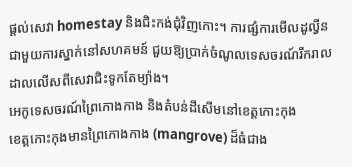ផ្តល់សេវា homestay និងជិះកង់ជុំវិញកោះ។ ការផ្សំការមើលដូល្វីនជាមួយការស្នាក់នៅសហគមន៍ ជួយឱ្យប្រាក់ចំណូលទេសចរណ៍រីករាលដាលលើសពីសេវាជិះទូកតែម្យ៉ាង។
អេកូទេសចរណ៍ព្រៃកោងកាង និងតំបន់ដីសើមនៅខេត្តកោះកុង
ខេត្តកោះកុងមានព្រៃកោងកាង (mangrove) ដ៏ធំជាង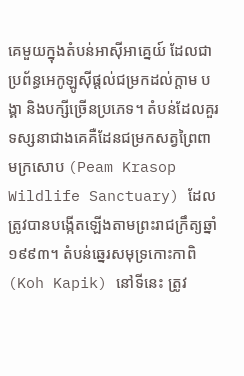គេមួយក្នុងតំបន់អាស៊ីអាគ្នេយ៍ ដែលជាប្រព័ន្ធអេកូឡូស៊ីផ្តល់ជម្រកដល់ក្តាម បង្គា និងបក្សីច្រើនប្រភេទ។ តំបន់ដែលគួរទស្សនាជាងគេគឺដែនជម្រកសត្វព្រៃពាមក្រសោប (Peam Krasop Wildlife Sanctuary) ដែលត្រូវបានបង្កើតឡើងតាមព្រះរាជក្រឹត្យឆ្នាំ ១៩៩៣។ តំបន់ឆ្នេរសមុទ្រកោះកាពិ (Koh Kapik) នៅទីនេះ ត្រូវ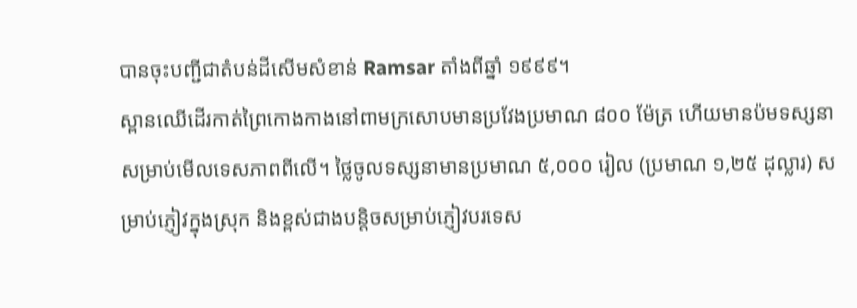បានចុះបញ្ជីជាតំបន់ដីសើមសំខាន់ Ramsar តាំងពីឆ្នាំ ១៩៩៩។
ស្ពានឈើដើរកាត់ព្រៃកោងកាងនៅពាមក្រសោបមានប្រវែងប្រមាណ ៨០០ ម៉ែត្រ ហើយមានប៉មទស្សនាសម្រាប់មើលទេសភាពពីលើ។ ថ្លៃចូលទស្សនាមានប្រមាណ ៥,០០០ រៀល (ប្រមាណ ១,២៥ ដុល្លារ) សម្រាប់ភ្ញៀវក្នុងស្រុក និងខ្ពស់ជាងបន្តិចសម្រាប់ភ្ញៀវបរទេស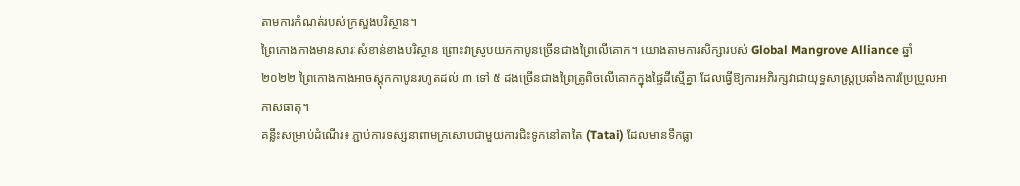តាមការកំណត់របស់ក្រសួងបរិស្ថាន។
ព្រៃកោងកាងមានសារៈសំខាន់ខាងបរិស្ថាន ព្រោះវាស្រូបយកកាបូនច្រើនជាងព្រៃលើគោក។ យោងតាមការសិក្សារបស់ Global Mangrove Alliance ឆ្នាំ ២០២២ ព្រៃកោងកាងអាចស្តុកកាបូនរហូតដល់ ៣ ទៅ ៥ ដងច្រើនជាងព្រៃត្រូពិចលើគោកក្នុងផ្ទៃដីស្មើគ្នា ដែលធ្វើឱ្យការអភិរក្សវាជាយុទ្ធសាស្ត្រប្រឆាំងការប្រែប្រួលអាកាសធាតុ។
គន្លឹះសម្រាប់ដំណើរ៖ ភ្ជាប់ការទស្សនាពាមក្រសោបជាមួយការជិះទូកនៅតាតៃ (Tatai) ដែលមានទឹកធ្លា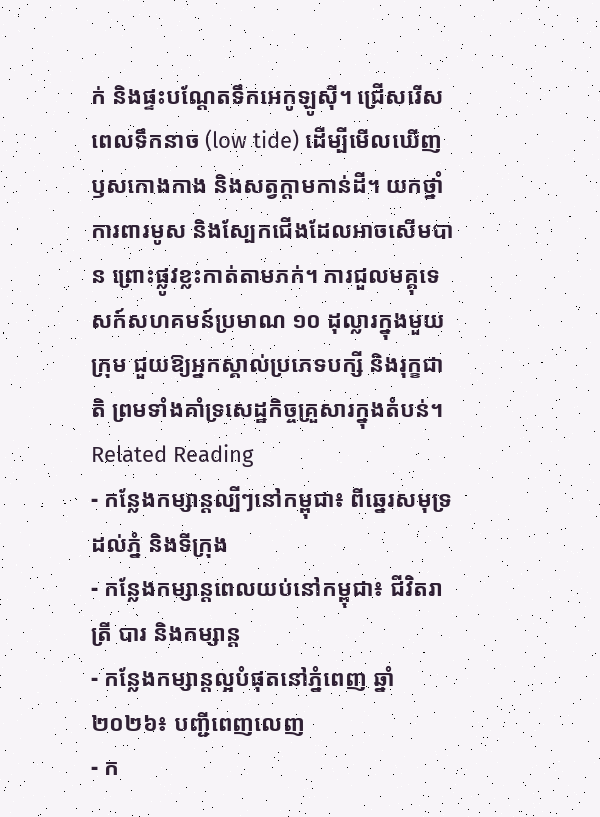ក់ និងផ្ទះបណ្ដែតទឹកអេកូឡូស៊ី។ ជ្រើសរើសពេលទឹកនាច (low tide) ដើម្បីមើលឃើញឫសកោងកាង និងសត្វក្តាមកាន់ដី។ យកថ្នាំការពារមូស និងស្បែកជើងដែលអាចសើមបាន ព្រោះផ្លូវខ្លះកាត់តាមភក់។ ការជួលមគ្គុទេសក៍សហគមន៍ប្រមាណ ១០ ដុល្លារក្នុងមួយក្រុម ជួយឱ្យអ្នកស្គាល់ប្រភេទបក្សី និងរុក្ខជាតិ ព្រមទាំងគាំទ្រសេដ្ឋកិច្ចគ្រួសារក្នុងតំបន់។
Related Reading
- កន្លែងកម្សាន្តល្បីៗនៅកម្ពុជា៖ ពីឆ្នេរសមុទ្រដល់ភ្នំ និងទីក្រុង
- កន្លែងកម្សាន្តពេលយប់នៅកម្ពុជា៖ ជីវិតរាត្រី បារ និងកម្សាន្ត
- កន្លែងកម្សាន្តល្អបំផុតនៅភ្នំពេញ ឆ្នាំ ២០២៦៖ បញ្ជីពេញលេញ
- ក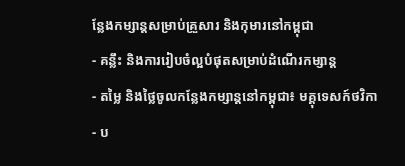ន្លែងកម្សាន្តសម្រាប់គ្រួសារ និងកុមារនៅកម្ពុជា
- គន្លឹះ និងការរៀបចំល្អបំផុតសម្រាប់ដំណើរកម្សាន្ត
- តម្លៃ និងថ្លៃចូលកន្លែងកម្សាន្តនៅកម្ពុជា៖ មគ្គុទេសក៍ថវិកា
- ប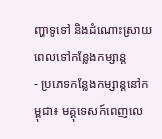ញ្ហាទូទៅ និងដំណោះស្រាយពេលទៅកន្លែងកម្សាន្ត
- ប្រភេទកន្លែងកម្សាន្តនៅកម្ពុជា៖ មគ្គុទេសក៍ពេញលេ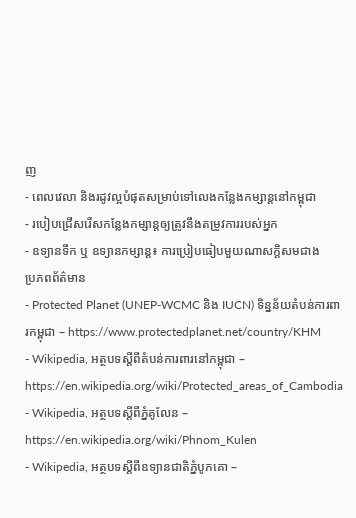ញ
- ពេលវេលា និងរដូវល្អបំផុតសម្រាប់ទៅលេងកន្លែងកម្សាន្តនៅកម្ពុជា
- របៀបជ្រើសរើសកន្លែងកម្សាន្តឲ្យត្រូវនឹងតម្រូវការរបស់អ្នក
- ឧទ្យានទឹក ឬ ឧទ្យានកម្សាន្ត៖ ការប្រៀបធៀបមួយណាសក្តិសមជាង
ប្រភពព័ត៌មាន
- Protected Planet (UNEP-WCMC និង IUCN) ទិន្នន័យតំបន់ការពារកម្ពុជា – https://www.protectedplanet.net/country/KHM
- Wikipedia, អត្ថបទស្ដីពីតំបន់ការពារនៅកម្ពុជា – https://en.wikipedia.org/wiki/Protected_areas_of_Cambodia
- Wikipedia, អត្ថបទស្ដីពីភ្នំគូលែន – https://en.wikipedia.org/wiki/Phnom_Kulen
- Wikipedia, អត្ថបទស្ដីពីឧទ្យានជាតិភ្នំបូកគោ –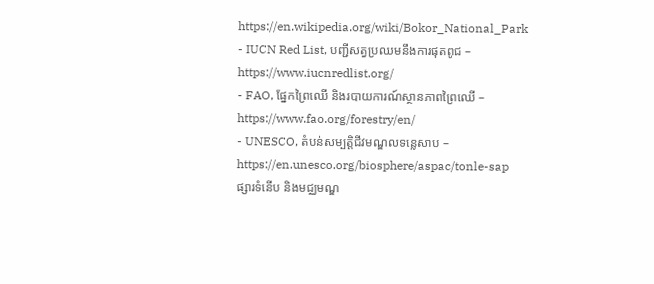https://en.wikipedia.org/wiki/Bokor_National_Park
- IUCN Red List, បញ្ជីសត្វប្រឈមនឹងការផុតពូជ – https://www.iucnredlist.org/
- FAO, ផ្នែកព្រៃឈើ និងរបាយការណ៍ស្ថានភាពព្រៃឈើ – https://www.fao.org/forestry/en/
- UNESCO, តំបន់សម្បត្តិជីវមណ្ឌលទន្លេសាប – https://en.unesco.org/biosphere/aspac/tonle-sap
ផ្សារទំនើប និងមជ្ឈមណ្ឌ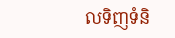លទិញទំនិ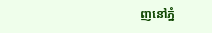ញនៅភ្នំ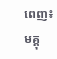ពេញ៖ មគ្គុ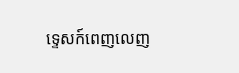ទ្ទេសក៍ពេញលេញ